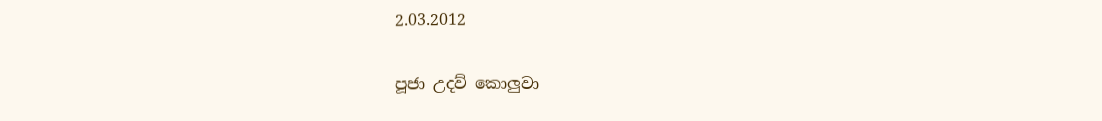2.03.2012

පූජා උදව් කොලුවා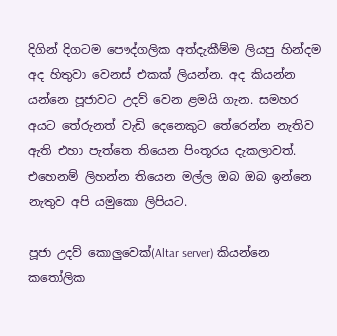දිගින් දිගටම පෞද්ගලික අත්දැකීම්ම ලියපු හින්දම අද හිතුවා වෙනස් එකක් ලියන්න. අද කියන්න යන්නෙ පූජාවට උදව් වෙන ළමයි ගැන. සමහර අයට තේරුනත් වැඩි දෙනෙකුට තේරෙන්න නැතිව ඇති එහා පැත්තෙ තියෙන පිංතූරය දැකලාවත්. එහෙනම් ලිහන්න තියෙන මල්ල ඔබ ඔබ ඉන්නෙ නැතුව අපි යමුකො ලිපියට.

පූජා උදව් කොලුවෙක්(Altar server) කියන්නෙ කතෝලික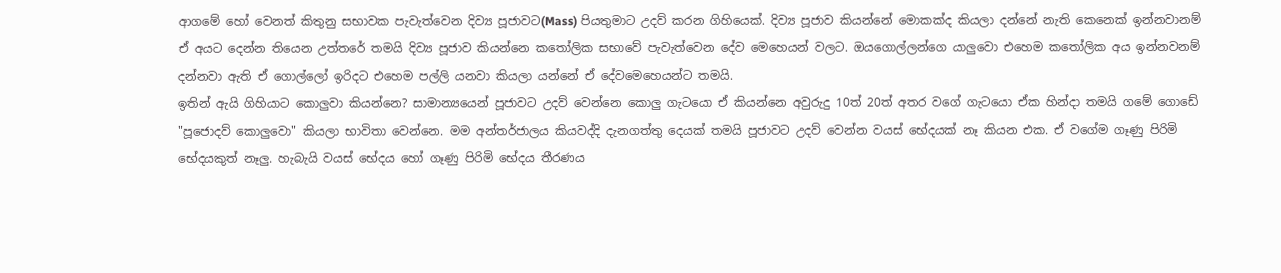ආගමේ හෝ වෙනත් කිතුනු සභාවක පැවැත්වෙන දිව්‍ය පූජාවට(Mass) පියතුමාට උදව් කරන ගිහියෙක්. දිව්‍ය පූජාව කියන්නේ මොකක්ද කියලා දන්නේ නැති කෙනෙක් ඉන්නවානම් ඒ අයට දෙන්න තියෙන උත්තරේ තමයි දිව්‍ය පූජාව කියන්නෙ කතෝලික සභාවේ පැවැත්වෙන දේව මෙහෙයන් වලට. ඔයගොල්ලන්ගෙ යාලුවො එහෙම කතෝලික අය ඉන්නවනම් දන්නවා ඇති ඒ ගොල්ලෝ ඉරිදට එහෙම පල්ලි යනවා කියලා යන්නේ ඒ දේවමෙහෙයන්ට තමයි.
ඉතින් ඇයි ගිහියාට කොලුවා කියන්නෙ? සාමාන්‍යයෙන් පූජාවට උදව් වෙන්නෙ කොලු ගැටයො ඒ කියන්නෙ අවුරුදු 10ත් 20ත් අතර වගේ ගැටයො ඒක හින්දා තමයි ගමේ ගොඩේ "පූජොදව් කොලුවො" කියලා භාවිතා වෙන්නෙ. මම අන්තර්ජාලය කියවද්දි දැනගත්තු දෙයක් තමයි පූජාවට උදව් වෙන්න වයස් භේදයක් නෑ කියන එක. ඒ වගේම ගෑණු පිරිමි භේදයකුත් නෑලු. හැබැයි වයස් භේදය හෝ ගෑණු පිරිමි භේදය තීරණය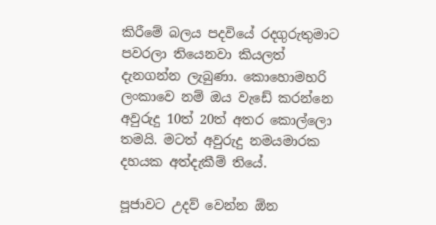කිරීමේ බලය පදවියේ රදගුරුතුමාට පවරලා තියෙනවා කියලත් දැනගන්න ලැබුණා. කොහොමහරි ලංකාවෙ නම් ඔය වැඩේ කරන්නෙ අවුරුදු 10ත් 20ත් අතර කොල්ලො තමයි. මටත් අවුරුදු නමයමාරක දහයක අත්දැකීම් තියේ.

පූජාවට උදව් වෙන්න ඕන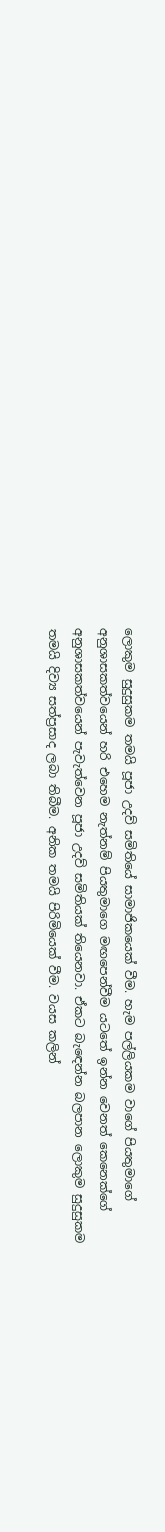ලොකුම සුදුසුකම තමයි පූජා උදව් සමිතියේ සාමාජිකයෙක් වීම. හැම පල්ලියකම වාගේ පියතුමාගේ අනුශාසකත්වයෙන් හරි එහෙම නැත්නම් පියතුමාගෙ මඟපෙන්වීම යටතේ ඉන්න වෙනත් කෙනෙක්ගේ අනුශාසකත්වයෙන් පැවැත්වෙන පූජා උදව් සමිතියක් තියෙනවා. ඒකට බැඳෙන්න බලපාන ලොකුම සුදුසුකම තමයි දිව්‍ය සත්ප්‍රසාද ලබා තිබීම. අනික තමයි පිරිමියෙක් වීම. වයස කලින්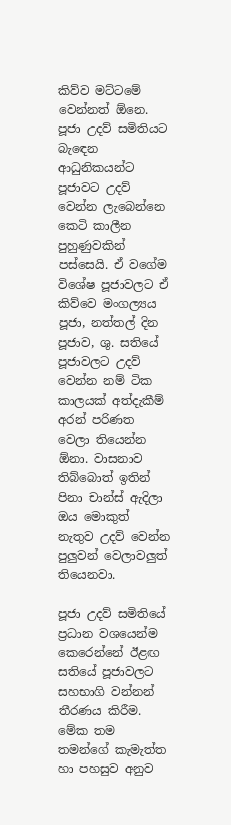කිව්ව මට්ටමේ වෙන්නත් ඕනෙ. පූජා උදව් සමිතියට බැඳෙන ආධුනිකයන්ට පූජාවට උදව් වෙන්න ලැබෙන්නෙ කෙටි කාලීන පුහුණුවකින් පස්සෙයි. ඒ වගේම විශේෂ පූජාවලට ඒ කිව්වෙ මංගල්‍යය පූජා, නත්තල් දින පූජාව, ශු. සතියේ පූජාවලට උදව් වෙන්න නම් ටික කාලයක් අත්දැකීම් අරන් පරිණත වෙලා තියෙන්න ඕනා. වාසනාව තිබ්බොත් ඉතින් පිනා චාන්ස් ඇදිලා ඔය මොකුත් නැතුව උදව් වෙන්න පුලුවන් වෙලාවලුත් තියෙනවා.

පූජා උදව් සමිතියේ ප්‍රධාන වශයෙන්ම කෙරෙන්නේ ඊළඟ සතියේ පූජාවලට සහභාගි වන්නන් තීරණය කිරීම. මේක තම තමන්ගේ කැමැත්ත හා පහසුව අනුව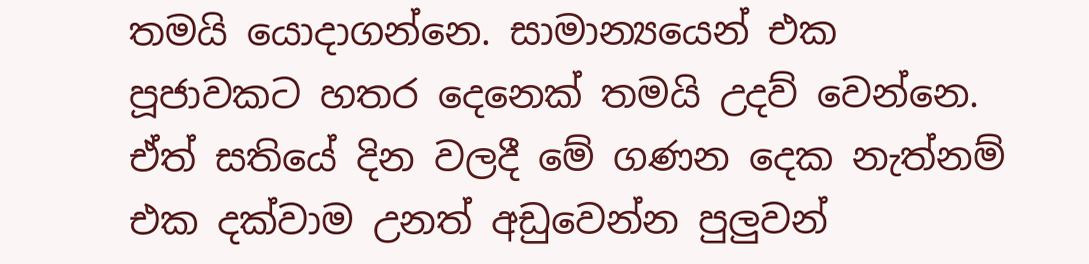තමයි යොදාගන්නෙ. සාමාන්‍යයෙන් එක පූජාවකට හතර දෙනෙක් තමයි උදව් වෙන්නෙ. ඒත් සතියේ දින වලදී මේ ගණන දෙක නැත්නම් එක දක්වාම උනත් අඩුවෙන්න පුලුවන්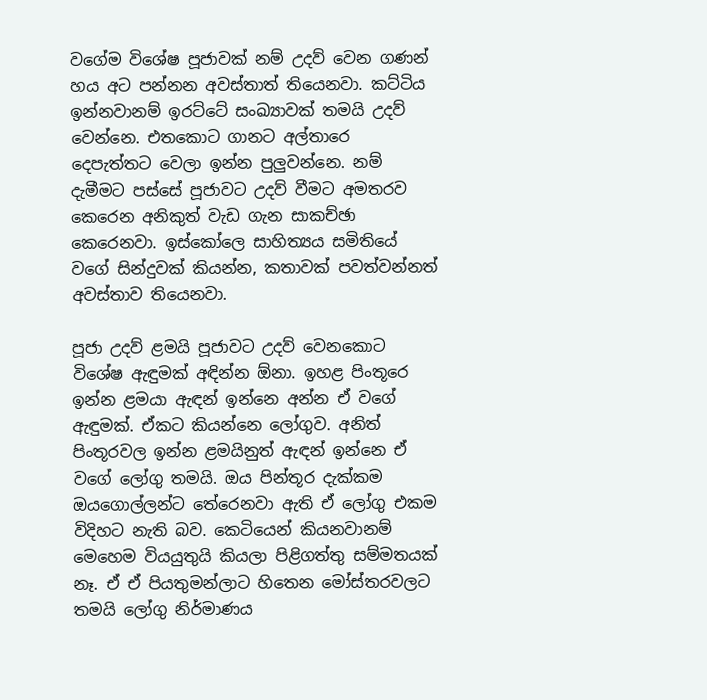වගේම විශේෂ පූජාවක් නම් උදව් වෙන ගණන් හය අට පන්නන අවස්තාත් තියෙනවා. කට්ටිය ඉන්නවානම් ඉරට්ටේ සංඛ්‍යාවක් තමයි උදව් වෙන්නෙ. එතකොට ගානට අල්තාරෙ දෙපැත්තට වෙලා ඉන්න පුලුවන්නෙ. නම් දැමීමට පස්සේ පූජාවට උදව් වීමට අමතරව කෙරෙන අනිකුත් වැඩ ගැන සාකච්ඡා කෙරෙනවා. ඉස්කෝලෙ සාහිත්‍යය සමිතියේ වගේ සින්දුවක් කියන්න, කතාවක් පවත්වන්නත් අවස්තාව තියෙනවා.

පූජා උදව් ළමයි පූජාවට උදව් වෙනකොට විශේෂ ඇඳුමක් අඳින්න ඕනා. ඉහළ පිංතූරෙ ඉන්න ළමයා ඇඳන් ඉන්නෙ අන්න ඒ වගේ ඇඳුමක්. ඒකට කියන්නෙ ලෝගුව. අනිත් පිංතූරවල ඉන්න ළමයිනුත් ඇඳන් ඉන්නෙ ඒ වගේ ලෝගු තමයි. ඔය පින්තූර දැක්කම ඔයගොල්ලන්ට තේරෙනවා ඇති ඒ ලෝගු එකම විදිහට නැති බව. කෙටියෙන් කියනවානම් මෙහෙම වියයුතුයි කියලා පිළිගත්තු සම්මතයක් නෑ. ඒ ඒ පියතුමන්ලාට හිතෙන මෝස්තරවලට තමයි ලෝගු නිර්මාණය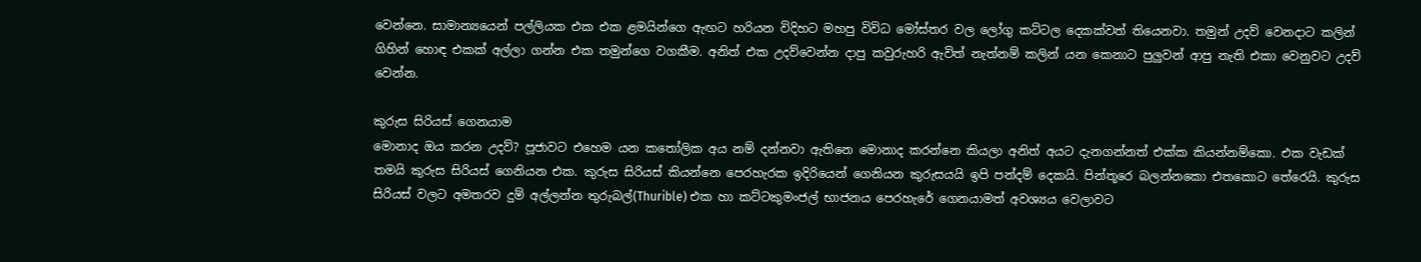වෙන්නෙ. සාමාන්‍යයෙන් පල්ලියක එක එක ළමයින්ගෙ ඇඟට හරියන විදිහට මහපු විවිධ මෝස්තර වල ලෝගු කට්ටල දෙකක්වත් තියෙනවා. තමුන් උදව් වෙනදාට කලින් ගිහින් හොඳ එකක් අල්ලා ගන්න එක තමුන්ගෙ වගකීම. අනිත් එක උදව්වෙන්න දාපු කවුරුහරි ඇවිත් නැත්නම් කලින් යන කෙනාට පුලුවන් ආපු නැති එකා වෙනුවට උදව් වෙන්න.

කුරුස සිරියස් ගෙනයාම
මොනාද ඔය කරන උදව්? පූජාවට එහෙම යන කතෝලික අය නම් දන්නවා ඇතිනෙ මොනාද කරන්නෙ කියලා අනිත් අයට දැනගන්නත් එක්ක කියන්නම්කො. එක වැඩක් තමයි කුරුස සිරියස් ගෙනියන එක. කුරුස සිරියස් කියන්නෙ පෙරහැරක ඉදිරියෙන් ගෙනියන කුරුසයයි ඉපි පන්දම් දෙකයි. පින්තූරෙ බලන්නකො එතකොට තේරෙයි. කුරුස සිරියස් වලට අමතරව දුම් අල්ලන්න තුරුබල්(Thurible) එක හා කට්ටකුමංජල් භාජනය පෙරහැරේ ගෙනයාමත් අවශ්‍යය වෙලාවට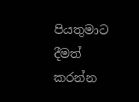පියතුමාට දීමත් කරන්න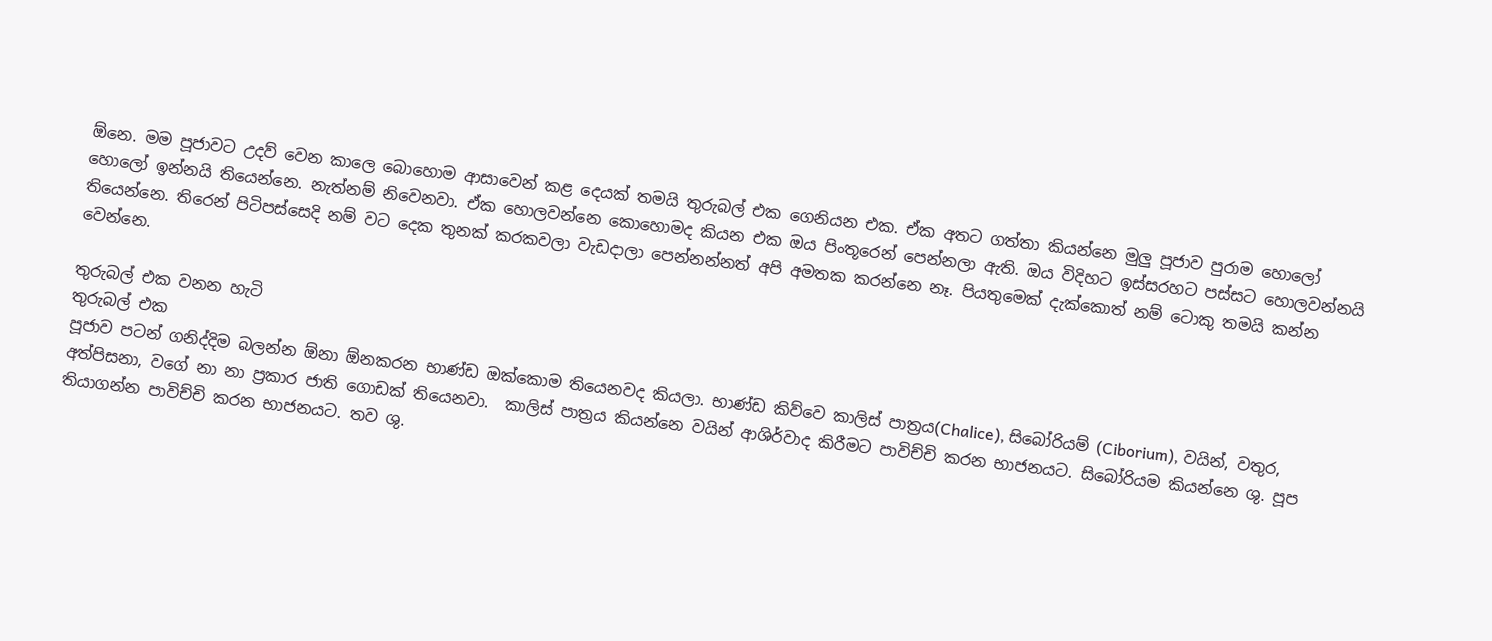ඕනෙ. මම පූජාවට උදව් වෙන කාලෙ බොහොම ආසාවෙන් කළ දෙයක් තමයි තුරුබල් එක ගෙනියන එක. ඒක අතට ගත්තා කියන්නෙ මුලු පූජාව පුරාම හොලෝ හොලෝ ඉන්නයි තියෙන්නෙ. නැත්නම් නිවෙනවා. ඒක හොලවන්නෙ කොහොමද කියන එක ඔය පිංතූරෙන් පෙන්නලා ඇති. ඔය විදිහට ඉස්සරහට පස්සට හොලවන්නයි තියෙන්නෙ. තිරෙන් පිටිපස්සෙදි නම් වට දෙක තුනක් කරකවලා වැඩදාලා පෙන්නන්නත් අපි අමතක කරන්නෙ නෑ. පියතුමෙක් දැක්කොත් නම් ටොකු තමයි කන්න වෙන්නෙ.

තුරුබල් එක වනන හැටි
තුරුබල් එක
පූජාව පටන් ගනිද්දිම බලන්න ඕනා ඕනකරන භාණ්ඩ ඔක්කොම තියෙනවද කියලා. භාණ්ඩ කිව්වෙ කාලිස් පාත්‍රය(Chalice), සිබෝරියම් (Ciborium), වයින්, වතුර, අත්පිසනා, වගේ නා නා ප්‍රකාර ජාති ගොඩක් තියෙනවා.  කාලිස් පාත්‍රය කියන්නෙ වයින් ආශිර්වාද කිරීමට පාවිච්චි කරන භාජනයට. සිබෝරියම කියන්නෙ ශු. පූප තියාගන්න පාවිච්චි කරන භාජනයට. තව ශු.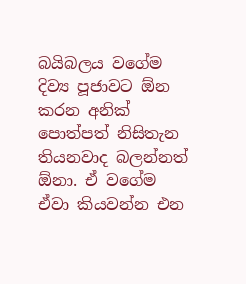බයිබලය වගේම දිව්‍ය පූජාවට ඕන කරන අනික් පොත්පත් නිසිතැන තියනවාද බලන්නත් ඕනා. ඒ වගේම ඒවා කියවන්න එන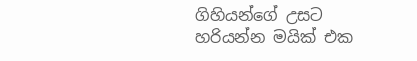ගිහියන්ගේ උසට හරියන්න මයික් එක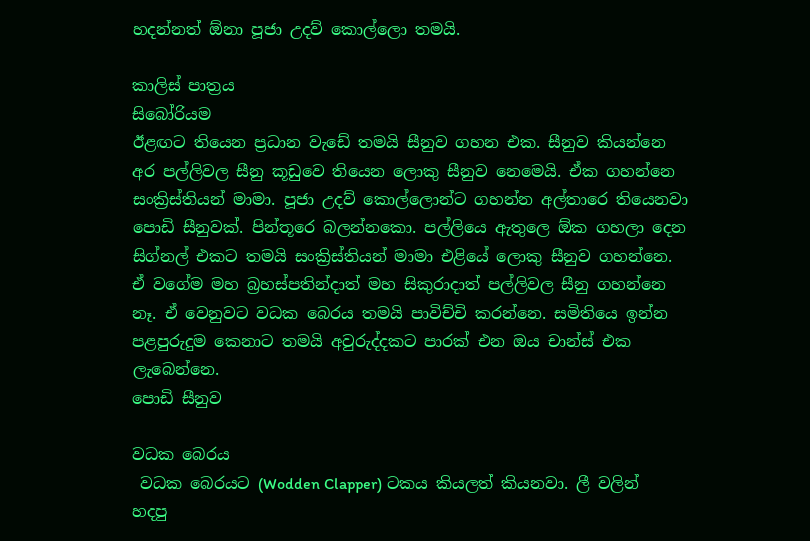හදන්නත් ඕනා පූජා උදව් කොල්ලො තමයි.

කාලිස් පාත්‍රය
සිබෝරියම
ඊළඟට තියෙන ප්‍රධාන වැඩේ තමයි සීනුව ගහන එක. සීනුව කියන්නෙ අර පල්ලිවල සීනු කූඩුවෙ තියෙන ලොකු සීනුව නෙමෙයි. ඒක ගහන්නෙ සංක්‍රිස්තියන් මාමා. පූජා උදව් කොල්ලොන්ට ගහන්න අල්තාරෙ තියෙනවා පොඩි සීනුවක්. පින්තූරෙ බලන්නකො. පල්ලියෙ ඇතුලෙ ඕක ගහලා දෙන සිග්නල් එකට තමයි සංක්‍රිස්තියන් මාමා එළියේ ලොකු සීනුව ගහන්නෙ. ඒ වගේම මහ බ්‍රහස්පතින්දාත් මහ සිකුරාදාත් පල්ලිවල සීනු ගහන්නෙ නෑ. ඒ වෙනුවට වධක බෙරය තමයි පාවිච්චි කරන්නෙ. සමිතියෙ ඉන්න පළපුරුදුම කෙනාට තමයි අවුරුද්දකට පාරක් එන ඔය චාන්ස් එක ලැබෙන්නෙ.
පොඩි සීනුව

වධක බෙරය
 වධක බෙරයට (Wodden Clapper) ටකය කියලත් කියනවා. ලී වලින් හදපු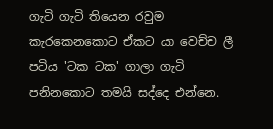ගැටි ගැටි තියෙන රවුම කැරකෙනකොට ඒකට යා වෙච්ච ලී පටිය 'ටක ටක' ගාලා ගැටි පනිනකොට තමයි සද්දෙ එන්නෙ.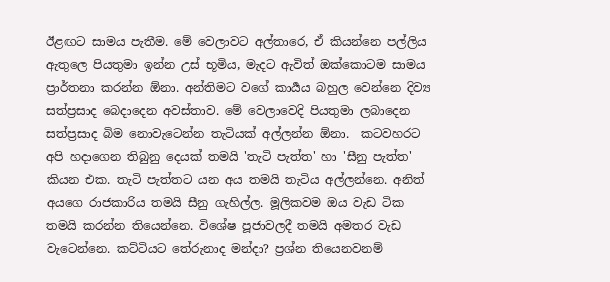ඊළඟට සාමය පැතීම. මේ වෙලාවට අල්තාරෙ, ඒ කියන්නෙ පල්ලිය ඇතුලෙ පියතුමා ඉන්න උස් භූමිය, මැදට ඇවිත් ඔක්කොටම සාමය ප්‍රාර්තනා කරන්න ඕනා. අන්තිමට වගේ කාර්‍යය බහුල වෙන්නෙ දිව්‍ය සත්ප්‍රසාද බෙදාදෙන අවස්තාව. මේ වෙලාවෙදි පියතුමා ලබාදෙන සත්ප්‍රසාද බිම නොවැටෙන්න තැටියක් අල්ලන්න ඕනා.  කටවහරට අපි හදාගෙන තිබුනු දෙයක් තමයි 'තැටි පැත්ත' හා 'සීනු පැත්ත' කියන එක. තැටි පැත්තට යන අය තමයි තැටිය අල්ලන්නෙ. අනිත් අයගෙ රාජකාරිය තමයි සීනු ගැහිල්ල. මූලිකවම ඔය වැඩ ටික තමයි කරන්න තියෙන්නෙ. විශේෂ පූජාවලදී තමයි අමතර වැඩ වැටෙන්නෙ. කට්ටියට තේරුනාද මන්දා? ප්‍රශ්න තියෙනවනම්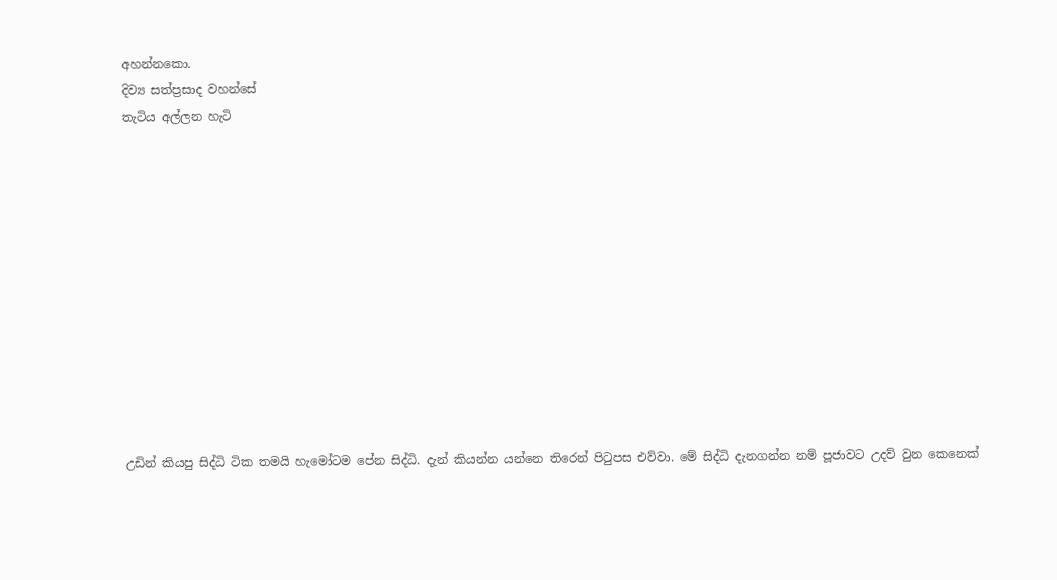අහන්නකො.
දිව්‍ය සත්ප්‍රසාද වහන්සේ
තැටිය අල්ලන හැටි












උඩින් කියපු සිද්ධි ටික තමයි හැමෝටම පේන සිද්ධි. දැන් කියන්න යන්නෙ තිරෙන් පිටුපස එව්වා. මේ සිද්ධි දැනගන්න නම් පූජාවට උදව් වුන කෙනෙක්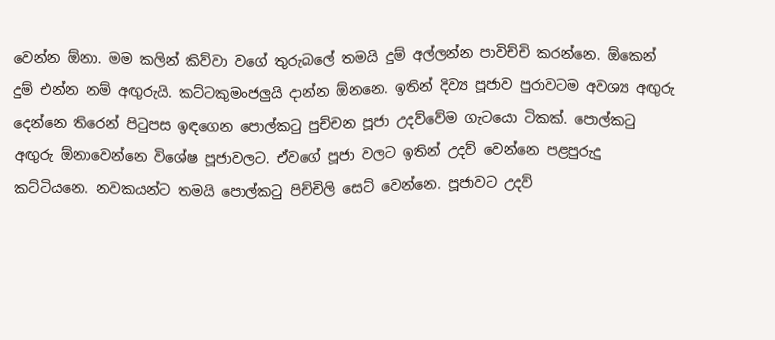වෙන්න ඕනා. මම කලින් කිව්වා වගේ තුරුබලේ තමයි දුම් අල්ලන්න පාවිච්චි කරන්නෙ. ඕකෙන් දුම් එන්න නම් අඟුරුයි. කට්ටකුමංජලුයි දාන්න ඕනනෙ. ඉතින් දිව්‍ය පූජාව පුරාවටම අවශ්‍ය අඟුරු දෙන්නෙ තිරෙන් පිටුපස ඉඳගෙන පොල්කටු පුච්චන පූජා උදව්වේම ගැටයො ටිකක්. පොල්කටු අඟුරු ඕනාවෙන්නෙ විශේෂ පූජාවලට. ඒවගේ පූජා වලට ඉතින් උදව් වෙන්නෙ පළපුරුදු කට්ටියනෙ. නවකයන්ට තමයි පොල්කටු පිච්චිලි සෙට් වෙන්නෙ. පූජාවට උදව්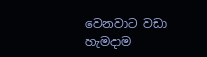වෙනවාට වඩා හැමදාම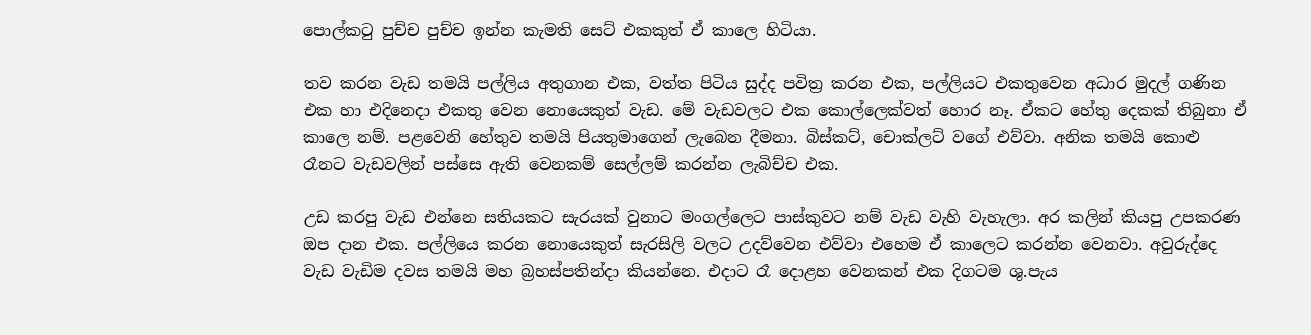පොල්කටු පුච්ච පුච්ච ඉන්න කැමති සෙට් එකකුත් ඒ කාලෙ හිටියා.

තව කරන වැඩ තමයි පල්ලිය අතුගාන එක, වත්ත පිටිය සුද්ද පවිත්‍ර කරන එක, පල්ලියට එකතුවෙන අධාර මුදල් ගණින එක හා එදිනෙදා එකතු වෙන නොයෙකුත් වැඩ. මේ වැඩවලට එක කොල්ලෙක්වත් හොර නෑ. ඒකට හේතු දෙකක් තිබුනා ඒ කාලෙ නම්. පළවෙනි හේතුව තමයි පියතුමාගෙන් ලැබෙන දීමනා. බිස්කට්, චොක්ලට් වගේ එව්වා. අනික තමයි කොළු රෑනට වැඩවලින් පස්සෙ ඇති වෙනකම් සෙල්ලම් කරන්න ලැබිච්ච එක.

උඩ කරපු වැඩ එන්නෙ සතියකට සැරයක් වුනාට මංගල්ලෙට පාස්කුවට නම් වැඩ වැහි වැහැලා. අර කලින් කියපු උපකරණ ඔප දාන එක. පල්ලියෙ කරන නොයෙකුත් සැරසිලි වලට උදව්වෙන එව්වා එහෙම ඒ කාලෙට කරන්න වෙනවා. අවුරුද්දෙ වැඩ වැඩිම දවස තමයි මහ බ්‍රහස්පතින්දා කියන්නෙ. එදාට රෑ දොළහ වෙනකන් එක දිගටම ශු.පැය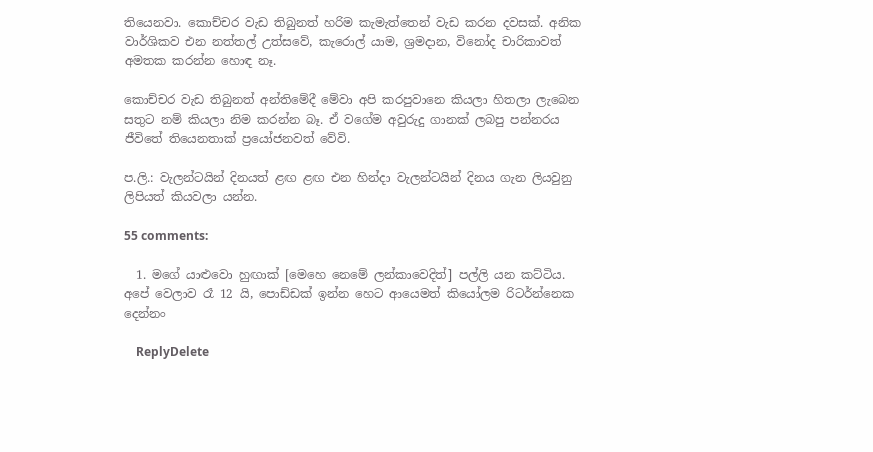තියෙනවා. කොච්චර වැඩ තිබුනත් හරිම කැමැත්තෙන් වැඩ කරන දවසක්. අනික වාර්ශිකව එන නත්තල් උත්සවේ, කැරොල් යාම, ශ්‍රමදාන, විනෝද චාරිකාවත් අමතක කරන්න හොඳ නෑ.

කොච්චර වැඩ තිබුනත් අන්තිමේදී මේවා අපි කරපුවානෙ කියලා හිතලා ලැබෙන සතුට නම් කියලා නිම කරන්න බෑ. ඒ වගේම අවුරුදු ගානක් ලබපු පන්නරය ජීවිතේ තියෙනතාක් ප්‍රයෝජනවත් වේවි.

ප.ලි.: වැලන්ටයින් දිනයත් ළඟ ළඟ එන හින්දා වැලන්ටයින් දිනය ගැන ලියවුනු ලිපියත් කියවලා යන්න.

55 comments:

  1. මගේ යාළුවො හුඟාක් [මෙහෙ නෙමේ ලන්කාවෙදිත්] පල්ලි යන කට්ටිය. අපේ වෙලාව රෑ 12 යි, පොඩ්ඩක් ඉන්න හෙට ආයෙමත් කියෝලම රිටර්න්නෙක දෙන්නං

    ReplyDelete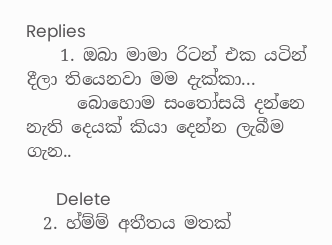Replies
    1. ඔබා මාමා රිටන් එක යටින් දීලා තියෙනවා මම දැක්කා...
      බොහොම සංතෝසයි දන්නෙ නැති දෙයක් කියා දෙන්න ලැබීම ගැන..

      Delete
  2. හ්ම්ම් අතීතය මතක්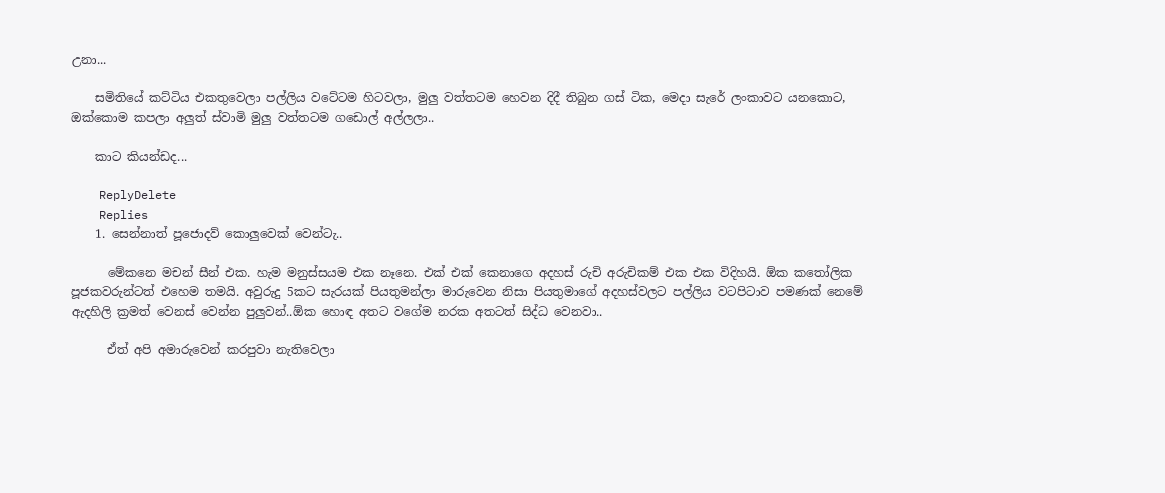උනා...

    සමිතියේ කට්ටිය එකතුවෙලා පල්ලිය වටේටම හිටවලා, මුලු වත්තටම හෙවන දිදී තිබුන ගස් ටික, මෙදා සැරේ ලංකාවට යනකොට, ඔක්කොම කපලා අලුත් ස්වාමි මුලු වත්තටම ගඩොල් අල්ලලා..

    කාට කියන්ඩද...

    ReplyDelete
    Replies
    1. සෙන්නාත් පූජොදව් කොලුවෙක් වෙන්ටැ..

      මේකනෙ මචන් සීන් එක. හැම මනුස්සයම එක නෑනෙ. එක් එක් කෙනාගෙ අදහස් රුචි අරුචිකම් එක එක විදිහයි. ඕක කතෝලික පූජකවරුන්ටත් එහෙම තමයි. අවුරුදු 5කට සැරයක් පියතුමන්ලා මාරුවෙන නිසා පියතුමාගේ අදහස්වලට පල්ලිය වටපිටාව පමණක් නෙමේ ඇදහිලි ක්‍රමත් වෙනස් වෙන්න පුලුවන්..ඕක හොඳ අතට වගේම නරක අතටත් සිද්ධ වෙනවා..

      ඒත් අපි අමාරුවෙන් කරපුවා නැතිවෙලා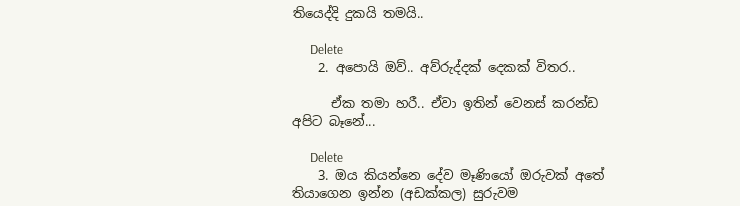තියෙද්දි දුකයි තමයි..

      Delete
    2. අපොයි ඔව්.. අව්රුද්දක් දෙකක් විතර..

      ඒක තමා හරී.. ඒවා ඉතින් වෙනස් කරන්ඩ අපිට බෑනේ...

      Delete
    3. ඔය කියන්නෙ දේව මෑණියෝ ඔරුවක් අතේ තියාගෙන ඉන්න (අඩක්කල) සුරුවම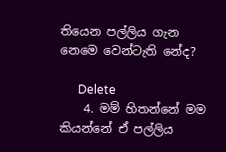තියෙන පල්ලිය ගැන නෙමෙ වෙන්ටැති නේද?

      Delete
    4. මම් හිතන්නේ මම කියන්නේ ඒ පල්ලිය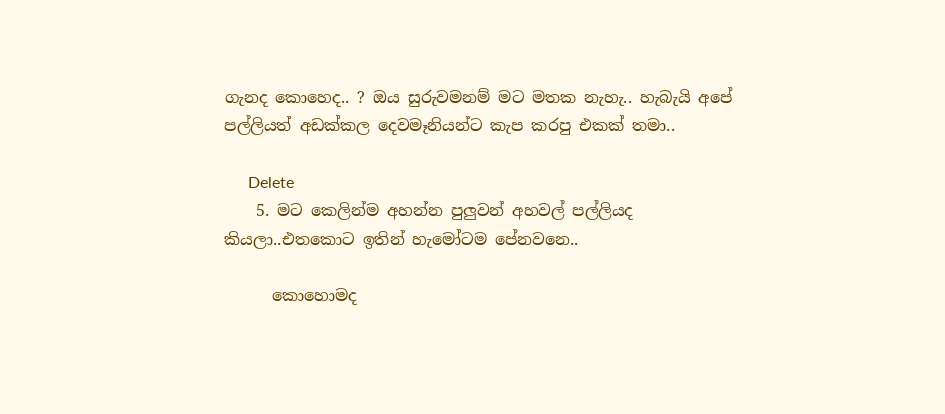ගැනද කොහෙද.. ? ඔය සුරුවමනම් මට මතක නැහැ.. හැබැයි අපේ පල්ලියත් අඩක්කල දෙවමෑනියන්ට කැප කරපු එකක් තමා..

      Delete
    5. මට කෙලින්ම අහන්න පුලුවන් අහවල් පල්ලියද කියලා..එතකොට ඉතින් හැමෝටම පේනවනෙ..

      කොහොමද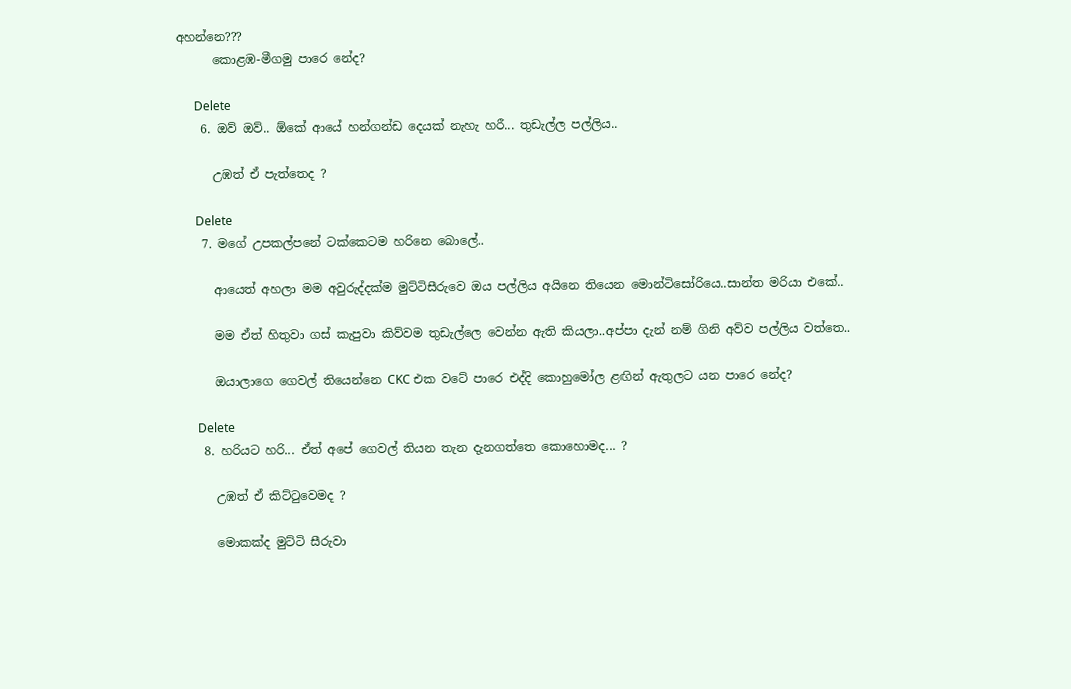අහන්නෙ???
      කොළඹ-මීගමු පාරෙ නේද?

      Delete
    6. ඔව් ඔව්.. ඕකේ ආයේ හන්ගන්ඩ දෙයක් නැහැ හරී... තුඩැල්ල පල්ලිය..

      උඹත් ඒ පැත්තෙද ?

      Delete
    7. මගේ උපකල්පනේ ටක්කෙටම හරිනෙ බොලේ..

      ආයෙත් අහලා මම අවුරුද්දක්ම මුට්ටිසීරුවෙ ඔය පල්ලිය අයිනෙ තියෙන මොන්ටිසෝරියෙ..සාන්ත මරියා එකේ..

      මම ඒත් හිතුවා ගස් කැපුවා කිව්වම තුඩැල්ලෙ වෙන්න ඇති කියලා..අප්පා දැන් නම් ගිනි අව්ව පල්ලිය වත්තෙ..

      ඔයාලාගෙ ගෙවල් තියෙන්නෙ CKC එක වටේ පාරෙ එද්දි කොහුමෝල ළඟින් ඇතුලට යන පාරෙ නේද?

      Delete
    8. හරියට හරි... ඒත් අපේ ගෙවල් තියන තැන දැනගත්තෙ කොහොමද... ?

      උඹත් ඒ කිට්ටුවෙමද ?

      මොකක්ද මුට්ටි සීරුවා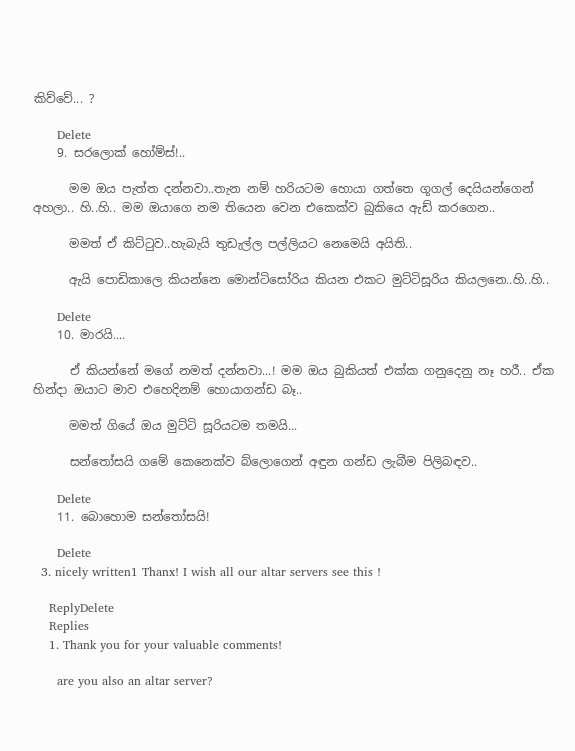කිව්වේ... ?

      Delete
    9. සරලොක් හෝම්ස්!..

      මම ඔය පැත්ත දන්නවා..තැන නම් හරියටම හොයා ගත්තෙ ගූගල් දෙයියන්ගෙන් අහලා.. හි..හි.. මම ඔයාගෙ නම තියෙන වෙන එකෙක්ව බුකියෙ ඇඩ් කරගෙන..

      මමත් ඒ කිට්ටුව..හැබැයි තුඩැල්ල පල්ලියට නෙමෙයි අයිති..

      ඇයි පොඩිකාලෙ කියන්නෙ මොන්ටිසෝරිය කියන එකට මුට්ටිසූරිය කියලනෙ..හි..හි..

      Delete
    10. මාරයි....

      ඒ කියන්නේ මගේ නමත් දන්නවා...! මම ඔය බුකියත් එක්ක ගනුදෙනු නෑ හරී.. ඒක හින්දා ඔයාට මාව එහෙදිනම් හොයාගන්ඩ බෑ..

      මමත් ගියේ ඔය මුට්ටි සූරියටම තමයි...

      සන්තෝසයි ගමේ කෙනෙක්ව බ්ලොගෙන් අඳුන ගන්ඩ ලැබීම පිලිබඳව..

      Delete
    11. බොහොම සන්තෝසයි!

      Delete
  3. nicely written1 Thanx! I wish all our altar servers see this !

    ReplyDelete
    Replies
    1. Thank you for your valuable comments!

      are you also an altar server?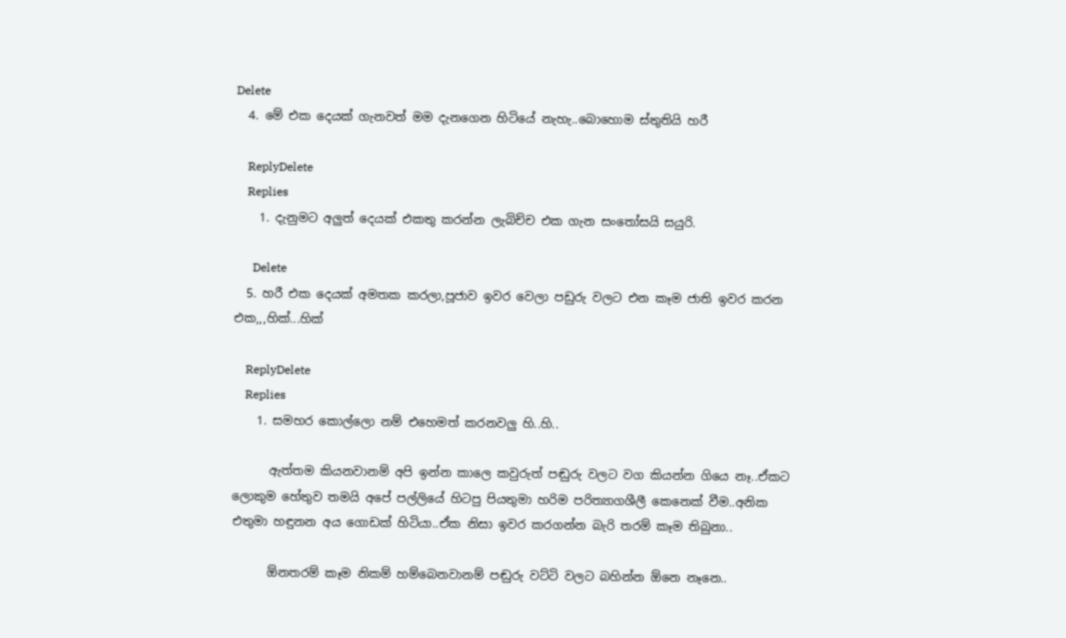Delete
  4. මේ එක දෙයක් ගැනවත් මම දැනගෙන හිටියේ නැහැ..බොහොම ස්තුතියි හරී

    ReplyDelete
    Replies
    1. දැනුමට අලුත් දෙයක් එකතු කරන්න ලැබිච්ච එක ගැන සංතෝසයි සයුරි.

      Delete
  5. හරී එක දෙයක් අමතක කරලා,පූජාව ඉවර වෙලා පඩුරු වලට එන කෑම ජාති ඉවර කරන එක,,,හික්...හික්

    ReplyDelete
    Replies
    1. සමහර කොල්ලො නම් එහෙමත් කරනවලු හි..හි..

      ඇත්තම කියනවානම් අපි ඉන්න කාලෙ කවුරුත් පඬුරු වලට වග කියන්න ගියෙ නෑ..ඒකට ලොකුම හේතුව තමයි අපේ පල්ලියේ හිටපු පියතුමා හරිම පරිත්‍යාගශීලී කෙනෙක් වීම..අනික එතුමා හඳුනන අය ගොඩක් හිටියා..ඒක නිසා ඉවර කරගන්න බැරි තරම් කෑම තිබුනා..

      ඕනතරම් කෑම නිකම් හම්බෙනවානම් පඬුරු වට්ටි වලට බහින්න ඕනෙ නෑනෙ..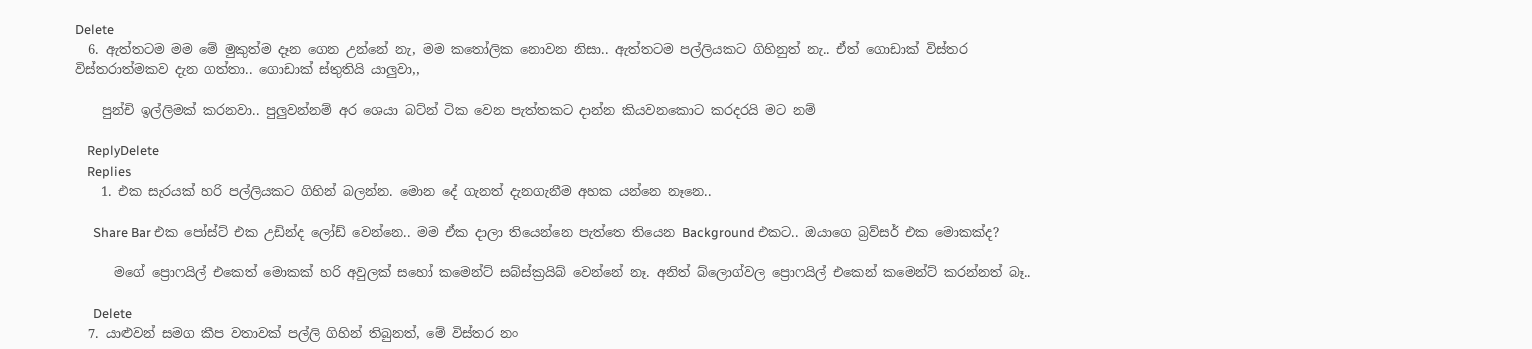Delete
  6. ඇත්තටම මම මේ මුකුත්ම දෑන ගෙන උන්නේ නැ, මම ක‍තෝලික නොවන නිසා.. ඇත්තටම පල්ලියකට ගිහිනුත් නැ.. ඒත් ගොඩාක් විස්තර විස්තරාත්මකව දැන ගත්තා.. ගොඩාක් ස්තුතියි යාලුවා,,

    පුන්චි ඉල්ලිමක් කරනවා.. පුලුවන්නම් අර ශෙයා බට්න් ටික වෙන පැත්තකට දාන්න කියවනකොට කරදරයි මට නම්

    ReplyDelete
    Replies
    1. එක සැරයක් හරි පල්ලියකට ගිහින් බලන්න. මොන දේ ගැනත් දැනගැනීම අහක යන්නෙ නෑනෙ..

      Share Bar එක පෝස්ට් එක උඩින්ද ලෝඩ් වෙන්නෙ.. මම ඒක දාලා තියෙන්නෙ පැත්තෙ තියෙන Background එකට.. ඔයාගෙ බ්‍රව්සර් එක මොකක්ද?

      මගේ ප්‍රොෆයිල් එකෙත් මොකක් හරි අවුලක් සහෝ කමෙන්ට් සබ්ස්ක්‍රයිබ් වෙන්නේ නෑ. අනිත් බ්ලොග්වල ප්‍රොෆයිල් එකෙන් කමෙන්ට් කරන්නත් බෑ..

      Delete
  7. යාළුවන් සමග කීප වතාවක් පල්ලි ගිහින් තිබුනත්, මේ විස්තර නං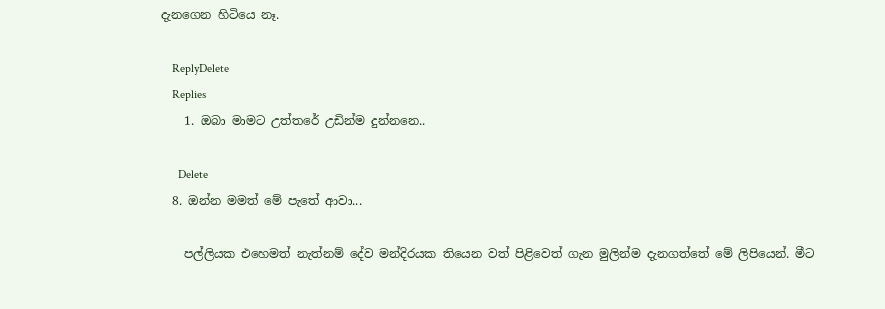දැනගෙන හිටියෙ නෑ.

    ReplyDelete
    Replies
    1. ඔබා මාමට උත්තරේ උඩින්ම දුන්නනෙ..

      Delete
  8. ඔන්න මමත් මේ පැතේ ආවා...

    පල්ලියක එහෙමත් නැත්නම් දේව මන්දිරයක තියෙන වත් පිළිවෙත් ගැන මුලින්ම දැනගත්තේ මේ ලිපියෙන්. මීට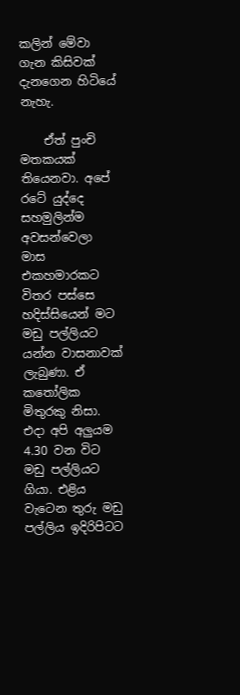කලින් මේවා ගැන කිසිවක් දැනගෙන හිටියේ නැහැ.

    ඒත් පුංචි මතකයක් තියෙනවා. අපේ රටේ යුද්දෙ සහමුලින්ම අවසන්වෙලා මාස එකහමාරකට විතර පස්සෙ හදිස්සියෙන් මට මඩු පල්ලියට යන්න වාසනාවක් ලැබුණා. ඒ කතෝලික මිතුරකු නිසා. එදා අපි අලුයම 4.30 වන විට මඩු පල්ලියට ගියා. එළිය වැටෙන තුරු මඩු පල්ලිය ඉදිරිපිටට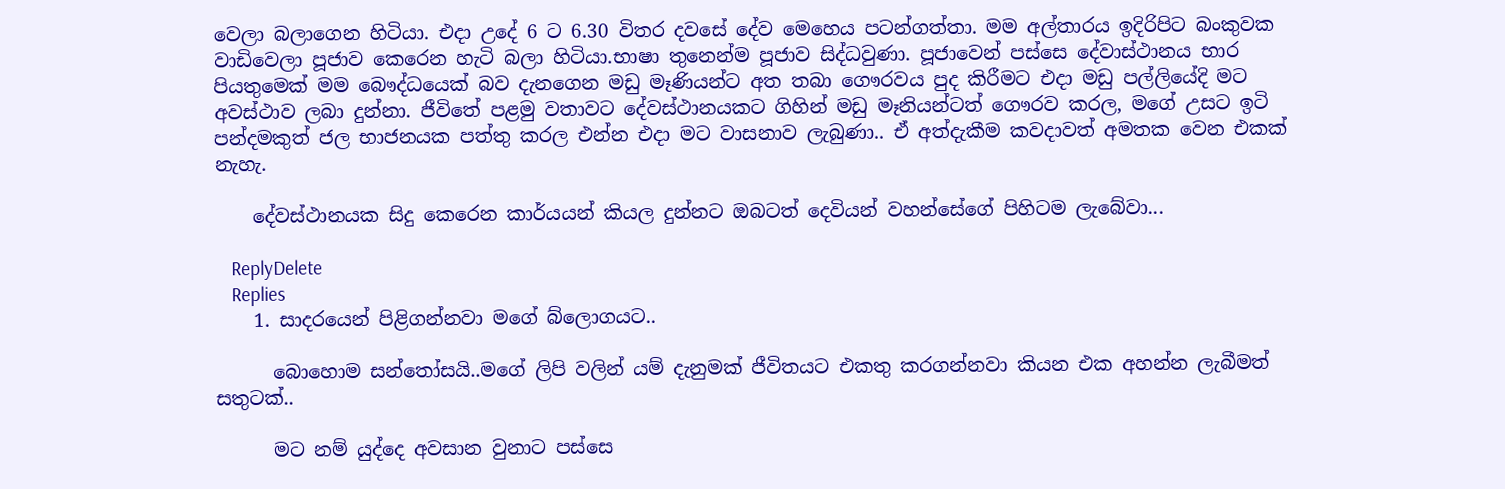වෙලා බලාගෙන හිටියා. එදා උදේ 6 ට 6.30 විතර දවසේ දේව මෙහෙය පටන්ගත්තා. මම අල්තාරය ඉදිරිපිට බංකුවක වාඩිවෙලා පූජාව කෙරෙන හැටි බලා හිටියා.භාෂා තුනෙන්ම පූජාව සිද්ධවුණා. පූජාවෙන් පස්සෙ දේවාස්ථානය භාර පියතුමෙක් මම බෞද්ධයෙක් බව දැනගෙන මඩු මෑණියන්ට අත තබා ගෞරවය පුද කිරීමට එදා මඩු පල්ලියේදි මට අවස්ථාව ලබා දුන්නා. ජීවිතේ පළමු වතාවට දේවස්ථානයකට ගිහින් මඩු මෑනියන්ටත් ගෞරව කරල, මගේ උසට ඉටි පන්දමකුත් ජල භාජනයක පත්තු කරල එන්න එදා මට වාසනාව ලැබුණා.. ඒ අත්දැකීම කවදාවත් අමතක වෙන එකක් නැහැ.

    දේවස්ථානයක සිදු කෙරෙන කාර්යයන් කියල දුන්නට ඔබටත් දෙවියන් වහන්සේගේ පිහිටම ලැබේවා...

    ReplyDelete
    Replies
    1. සාදරයෙන් පිළිගන්නවා මගේ බ්ලොගයට..

      බොහොම සන්තෝසයි..මගේ ලිපි වලින් යම් දැනුමක් ජීවිතයට එකතු කරගන්නවා කියන එක අහන්න ලැබීමත් සතුටක්..

      මට නම් යුද්දෙ අවසාන වුනාට පස්සෙ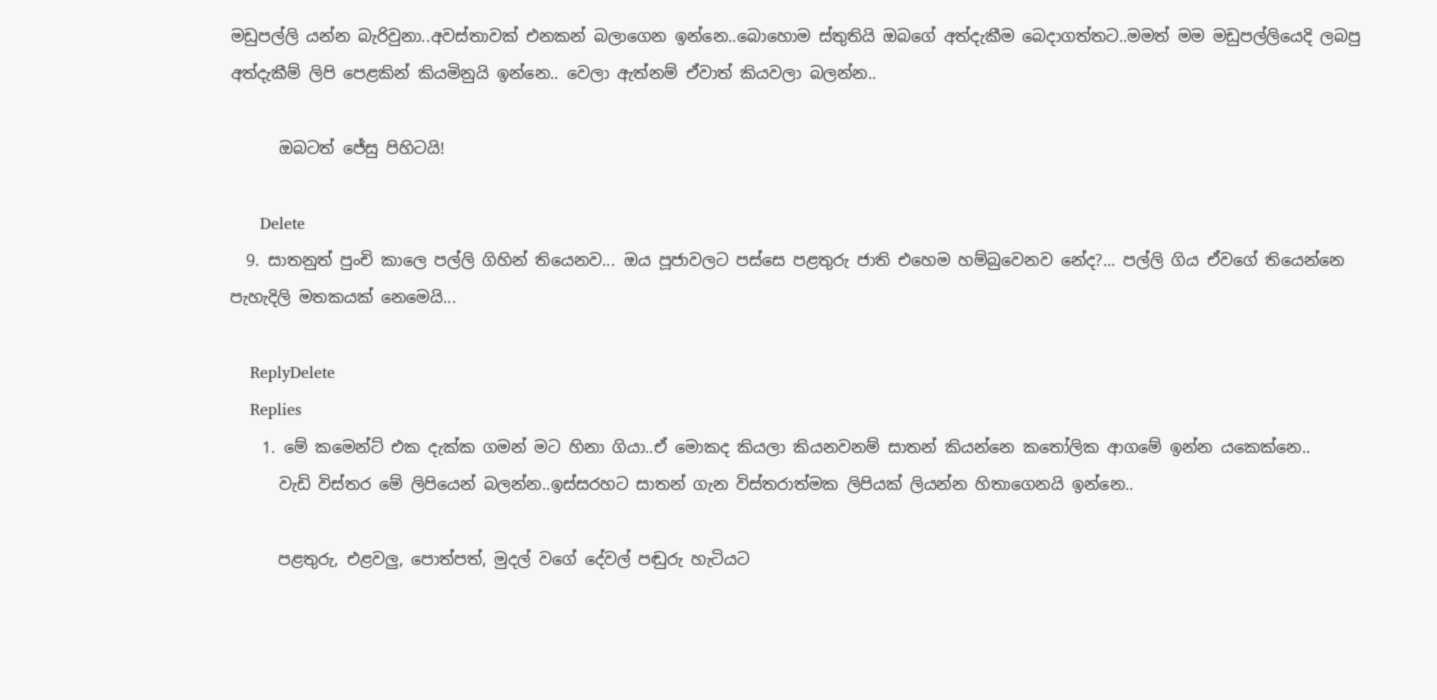මඩුපල්ලි යන්න බැරිවුනා..අවස්තාවක් එනකන් බලාගෙන ඉන්නෙ..බොහොම ස්තුතියි ඔබගේ අත්දැකීම බෙදාගත්තට..මමත් මම මඩුපල්ලියෙදි ලබපු අත්දැකීම් ලිපි පෙළකින් කියමිනුයි ඉන්නෙ.. වෙලා ඇත්නම් ඒවාත් කියවලා බලන්න..

      ඔබටත් ජේසු පිහිටයි!

      Delete
  9. සාතනුත් පුංචි කාලෙ පල්ලි ගිහින් තියෙනව... ඔය පූජාවලට පස්සෙ පළතුරු ජාති ‍එහෙම හම්බුවෙනව නේද?... පල්ලි ගිය ඒවගේ තියෙන්නෙ පැහැදිලි මතකයක් නෙමෙයි...

    ReplyDelete
    Replies
    1. මේ කමෙන්ට් එක දැක්ක ගමන් මට හිනා ගියා..ඒ මොකද කියලා කියනවනම් සාතන් කියන්නෙ කතෝලික ආගමේ ඉන්න යකෙක්නෙ..
      වැඩි විස්තර මේ ලිපියෙන් බලන්න..ඉස්සරහට සාතන් ගැන විස්තරාත්මක ලිපියක් ලියන්න හිතාගෙනයි ඉන්නෙ..

      පළතුරු, එළවලු, පොත්පත්, මුදල් වගේ දේවල් පඬුරු හැටියට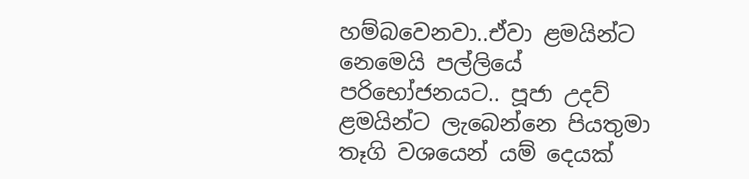හම්බවෙනවා..ඒවා ළමයින්ට නෙමෙයි පල්ලියේ පරිභෝජනයට.. පූජා උදව් ළමයින්ට ලැබෙන්නෙ පියතුමා තෑගි වශයෙන් යම් දෙයක්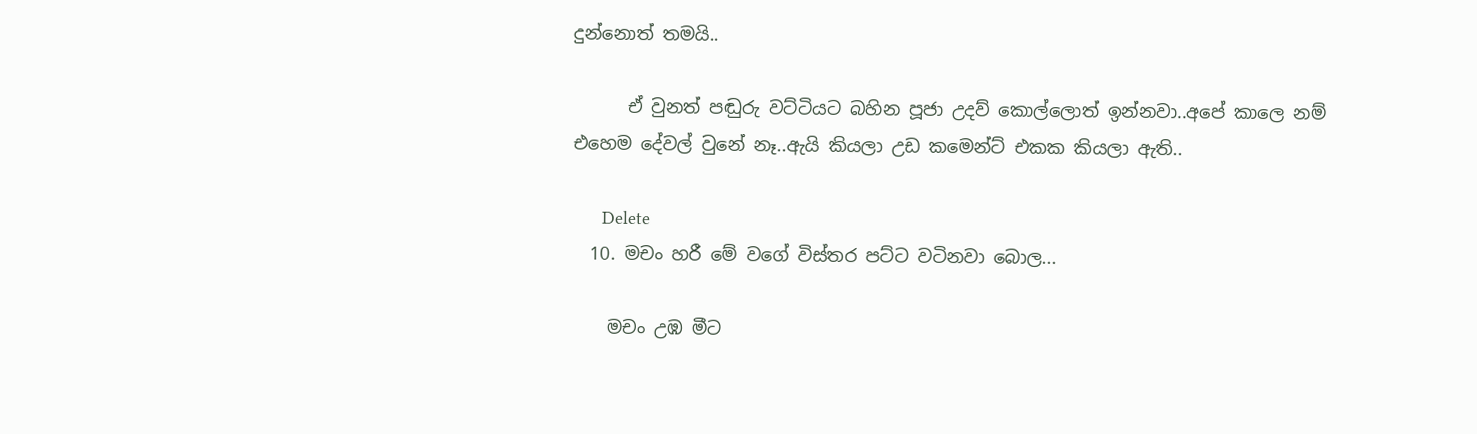දුන්නොත් තමයි..

      ඒ වුනත් පඬුරු වට්ටියට බහින පූජා උදව් කොල්ලොත් ඉන්නවා..අපේ කාලෙ නම් එහෙම දේවල් වුනේ නෑ..ඇයි කියලා උඩ කමෙන්ට් එකක කියලා ඇති..

      Delete
  10. මචං හරී මේ වගේ විස්තර පට්ට වටිනවා බොල...

    මචං උඹ මීට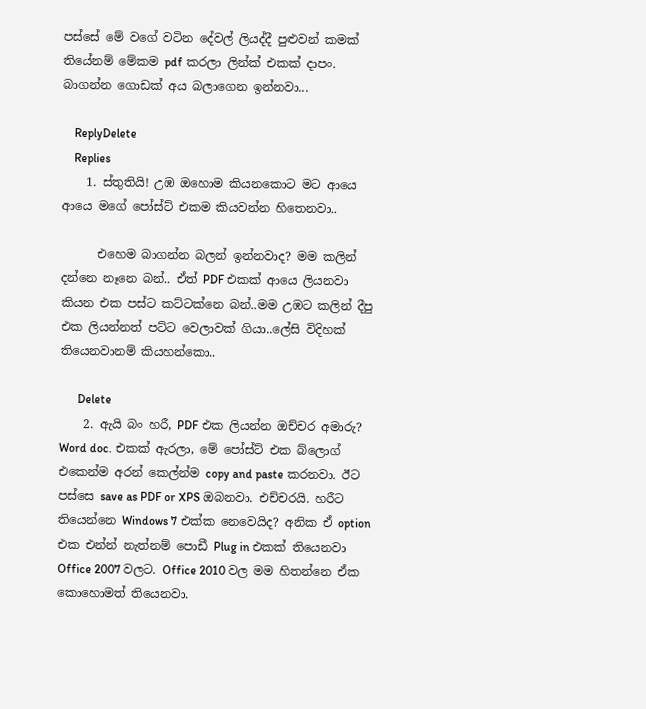පස්සේ මේ වගේ වටින දේවල් ලියද්දී පුළුවන් කමක් තියේනම් මේකම pdf කරලා ලින්ක් එකක් දාපං. බාගන්න ගොඩක් අය බලාගෙන ඉන්නවා...

    ReplyDelete
    Replies
    1. ස්තුතියි! උඹ ඔහොම කියනකොට මට ආයෙ ආයෙ මගේ පෝස්ට් එකම කියවන්න හිතෙනවා..

      එහෙම බාගන්න බලන් ඉන්නවාද? මම කලින් දන්නෙ නෑනෙ බන්.. ඒත් PDF එකක් ආයෙ ලියනවා කියන එක පස්ට කට්ටක්නෙ බන්..මම උඹට කලින් දීපු එක ලියන්නත් පට්ට වෙලාවක් ගියා..ලේසි විදිහක් තියෙනවානම් කියහන්කො..

      Delete
    2. ඇයි බං හරී, PDF එක ලියන්න ඔච්චර අමාරු? Word doc. එකක් ඇරලා, මේ පෝස්ට් එක බ්ලොග් එකෙන්ම අරන් කෙල්න්ම copy and paste කරනවා. ඊට පස්සෙ save as PDF or XPS ඔබනවා. එච්චරයි. හරීට තියෙන්නෙ Windows 7 එක්ක නෙවෙයිද? අනික ඒ option එක එන්න් නැත්නම් පොඩී Plug in එකක් තියෙනවා Office 2007 වලට. Office 2010 වල මම හිතන්නෙ ඒක කොහොමත් තියෙනවා.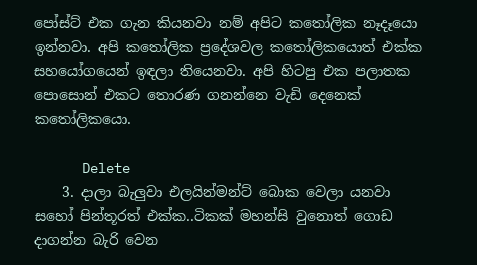පෝස්ට් එක ගැන කියනවා නම් අපිට ක‍තෝලික නෑදෑයො ඉන්නවා. අපි ක‍තෝලික ප්‍රදේශවල ක‍තෝලිකයොත් එක්ක සහයෝගයෙන් ඉඳලා තියෙනවා. අපි හිටපු එක පලාතක පොසොන් එකට තොරණ ගනන්නෙ වැඩි දෙනෙක් ක‍තෝලිකයො.

      Delete
    3. දාලා බැලුවා එලයින්මන්ට් බොක වෙලා යනවා සහෝ පින්තූරත් එක්ක..ටිකක් මහන්සි වුනොත් ගොඩ දාගන්න බැරි වෙන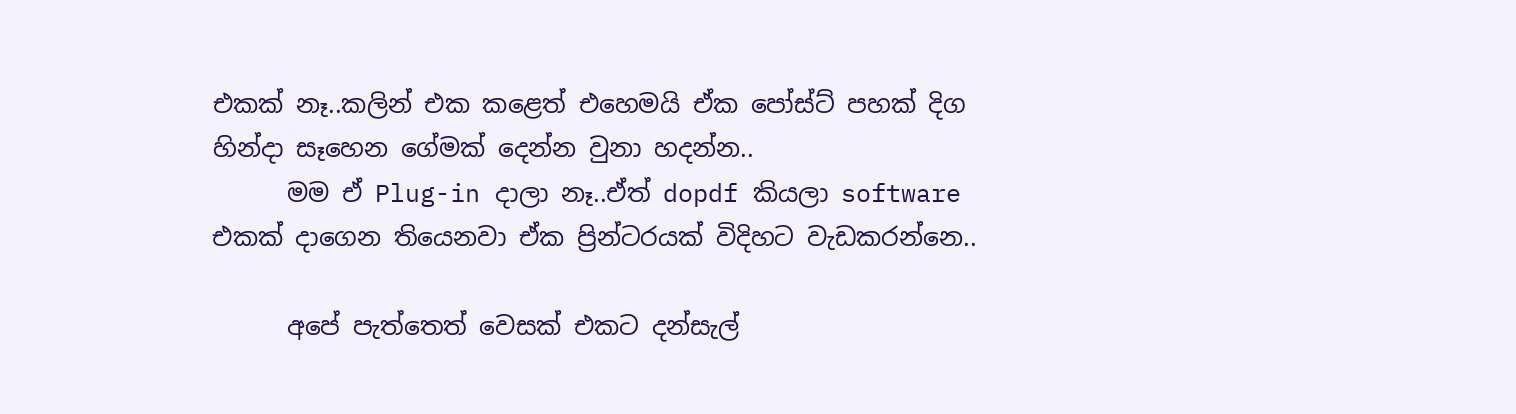එකක් නෑ..කලින් එක කළෙත් එහෙමයි ඒක පෝස්ට් පහක් දිග හින්දා සෑහෙන ගේමක් දෙන්න වුනා හදන්න..
      මම ඒ Plug-in දාලා නෑ..ඒත් dopdf කියලා software එකක් දාගෙන තියෙනවා ඒක ප්‍රින්ටරයක් විදිහට වැඩකරන්නෙ..

      අපේ පැත්තෙත් වෙසක් එකට දන්සැල්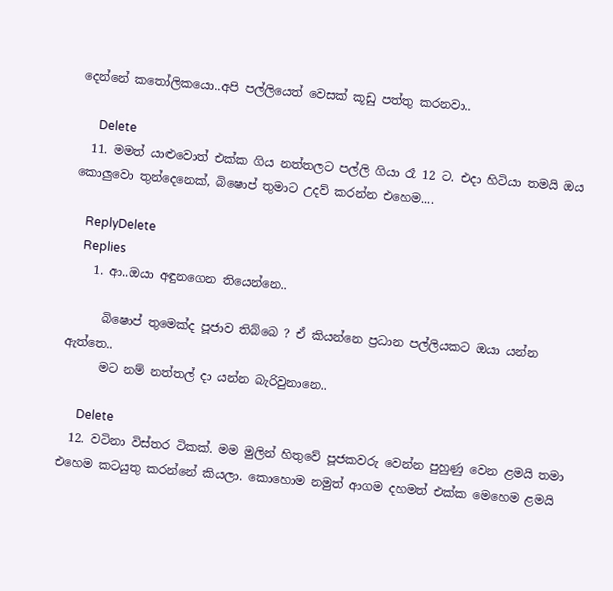දෙන්නේ කතෝලිකයො..අපි පල්ලියෙත් වෙසක් කූඩු පත්තු කරනවා..

      Delete
  11. මමත් යාළුවොත් එක්ක ගිය නත්තලට පල්ලි ගියා රෑ 12 ට. එදා හිටියා තමයි ඔය කොලුවො තුන්දෙනෙක්, බිෂොප් තුමාට උදව් කරන්න එහෙම....

    ReplyDelete
    Replies
    1. ආ..ඔයා අඳුනගෙන තියෙන්නෙ..

      බිෂොප් තුමෙක්ද පූජාව තිබ්බෙ ? ඒ කියන්නෙ ප්‍රධාන පල්ලියකට ඔයා යන්න ඇත්තෙ..
      මට නම් නත්තල් දා යන්න බැරිවුනානෙ..

      Delete
  12. වටිනා විස්තර ටිකක්. මම මුලින් හිතුවේ පූජකවරු වෙන්න පුහුණු වෙන ළමයි තමා එහෙම කටයුතු කරන්නේ කියලා. කොහොම නමුත් ආගම දහමත් එක්ක මෙහෙම ළමයි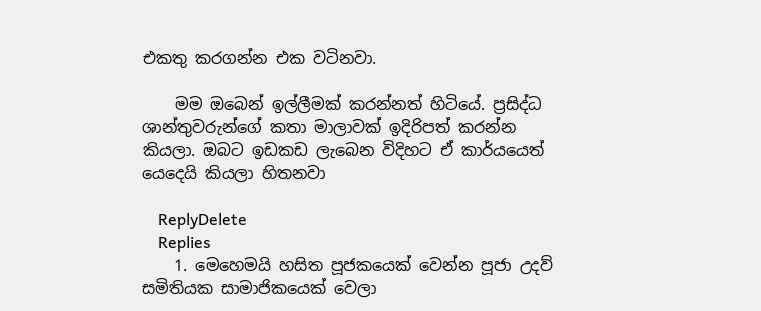එකතු කරගන්න එක වටිනවා.

    මම ඔබෙන් ඉල්ලීමක් කරන්නත් හිටියේ. ප්‍රසිද්ධ ශාන්තුවරුන්ගේ කතා මාලාවක් ඉදිරිපත් කරන්න කියලා. ඔබට ඉඩකඩ ලැබෙන විදිහට ඒ කාර්යයෙත් යෙදෙයි කියලා හිතනවා

    ReplyDelete
    Replies
    1. මෙහෙමයි හසිත පූජකයෙක් වෙන්න පූජා උදව් සමිතියක සාමාජිකයෙක් වෙලා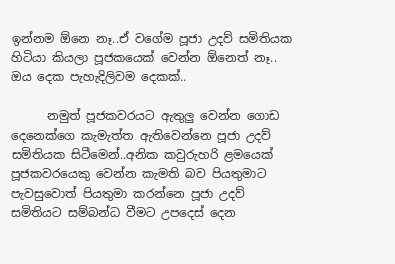ඉන්නම ඕනෙ නෑ..ඒ වගේම පූජා උදව් සමිතියක හිටියා කියලා පූජකයෙක් වෙන්න ඕනෙත් නෑ.. ඔය දෙක පැහැදිලිවම දෙකක්..

      නමුත් පූජකවරයට ඇතුලු වෙන්න ගොඩ දෙනෙක්ගෙ කැමැත්ත ඇතිවෙන්නෙ පූජා උදව් සමිතියක සිටීමෙන්..අනික කවුරුහරි ළමයෙක් පූජකවරයෙකු වෙන්න කැමති බව පියතුමාට පැවසුවොත් පියතුමා කරන්නෙ පූජා උදව් සමිතියට සම්බන්ධ වීමට උපදෙස් දෙන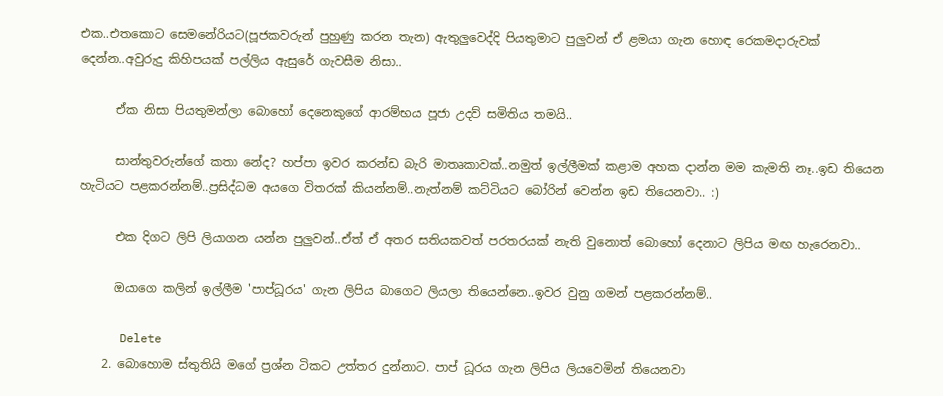එක..එතකොට සෙමනේරියට(පූජකවරුන් පුහුණු කරන තැන) ඇතුලුවෙද්දි පියතුමාට පුලුවන් ඒ ළමයා ගැන හොඳ රෙකමදාරුවක් දෙන්න..අවුරුදු කිහිපයක් පල්ලිය ඇසුරේ ගැවසීම නිසා..

      ඒක නිසා පියතුමන්ලා බොහෝ දෙනෙකුගේ ආරම්භය පූජා උදව් සමිතිය තමයි..

      සාන්තුවරුන්ගේ කතා නේද? හප්පා ඉවර කරන්ඩ බැරි මාතෘකාවක්..නමුත් ඉල්ලීමක් කළාම අහක දාන්න මම කැමති නෑ..ඉඩ තියෙන හැටියට පළකරන්නම්..ප්‍රසිද්ධම අයගෙ විතරක් කියන්නම්..නැත්නම් කට්ටියට බෝරින් වෙන්න ඉඩ තියෙනවා.. :)

      එක දිගට ලිපි ලියාගන යන්න පුලුවන්..ඒත් ඒ අතර සතියකවත් පරතරයක් නැති වුනොත් බොහෝ දෙනාට ලිපිය මඟ හැරෙනවා..

      ඔයාගෙ කලින් ඉල්ලීම 'පාප්ධූරය' ගැන ලිපිය බාගෙට ලියලා තියෙන්නෙ..ඉවර වුනු ගමන් පළකරන්නම්..

      Delete
    2. බොහොම ස්තුතියි මගේ ප්‍රශ්න ටිකට උත්තර දුන්නාට. පාප් ධූරය ගැන ලිපිය ලියවෙමින් තියෙනවා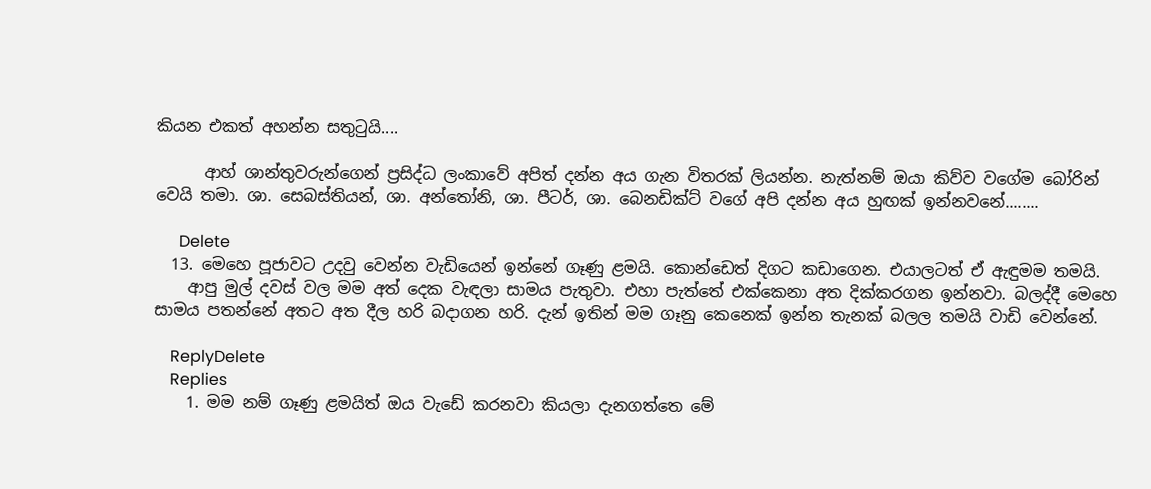කියන එකත් අහන්න සතුටුයි....

      ආහ් ශාන්තුවරුන්ගෙන් ප්‍රසිද්ධ ලංකාවේ අපිත් දන්න අය ගැන විතරක් ලියන්න. නැත්නම් ඔයා කිව්ව වගේම බෝරින් වෙයි තමා. ශා. සෙබස්තියන්, ශා. අන්තෝනි, ශා. පීටර්, ශා. බෙනඩික්ට් වගේ අපි දන්න අය හුඟක් ඉන්නවනේ........

      Delete
  13. මෙහෙ පූජාවට උදවු වෙන්න වැඩියෙන් ඉන්නේ ගෑණු ළමයි. කොන්ඩෙත් දිගට කඩාගෙන. එයාලටත් ඒ ඇඳුමම තමයි.
    ආපු මුල් දවස් වල මම අත් දෙක වැඳලා සාමය පැතුවා. එහා පැත්තේ එක්කෙනා අත දික්කරගන ඉන්නවා. බලද්දී මෙහෙ සාමය පතන්නේ අතට අත දීල හරි බදාගන හරි. දැන් ඉතින් මම ගෑනු කෙනෙක් ඉන්න තැනක් බලල තමයි වාඩි වෙන්නේ.

    ReplyDelete
    Replies
    1. මම නම් ගෑණු ළමයිත් ඔය වැඩේ කරනවා කියලා දැනගත්තෙ මේ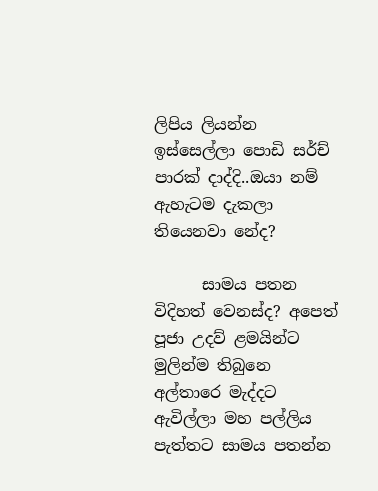ලිපිය ලියන්න ඉස්සෙල්ලා පොඩි සර්ච් පාරක් දාද්දි..ඔයා නම් ඇහැටම දැකලා තියෙනවා නේද?

      සාමය පතන විදිහත් වෙනස්ද? අපෙත් පූජා උදව් ළමයින්ට මුලින්ම තිබුනෙ අල්තාරෙ මැද්දට ඇවිල්ලා මහ පල්ලිය පැත්තට සාමය පතන්න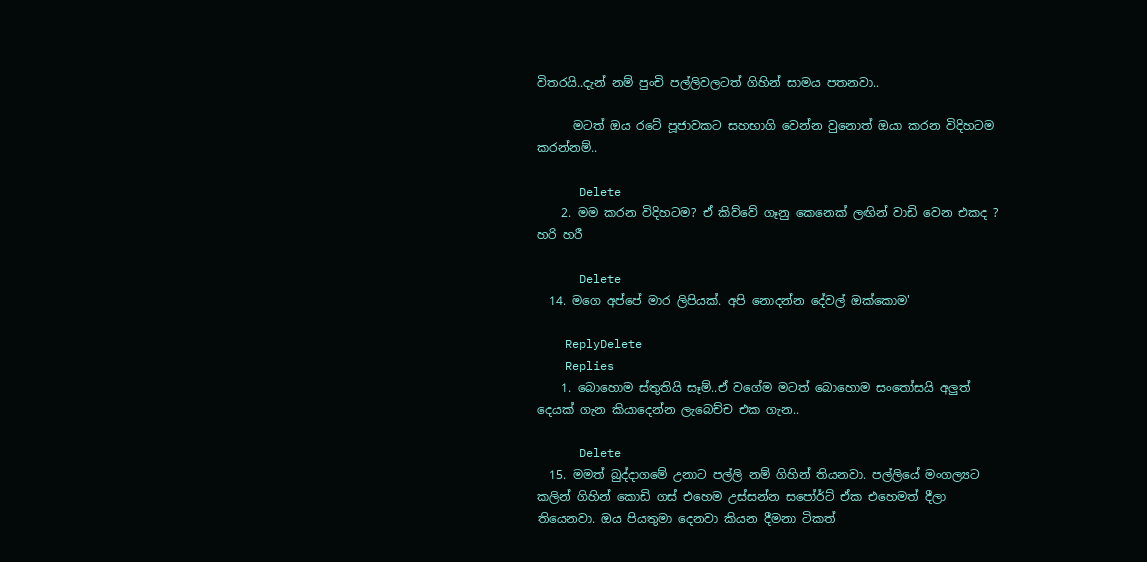විතරයි..දැන් නම් පුංචි පල්ලිවලටත් ගිහින් සාමය පතනවා..

      මටත් ඔය රටේ පූජාවකට සහභාගි වෙන්න වුනොත් ඔයා කරන විදිහටම කරන්නම්..

      Delete
    2. මම කරන විදිහටම? ඒ කිව්වේ ගෑනු කෙනෙක් ලඟින් වාඩි වෙන එකද ? හරි හරී

      Delete
  14. මගෙ අප්පේ මාර ලිපියක්. අපි නොදන්න දේවල් ඔක්කොම'

    ReplyDelete
    Replies
    1. බොහොම ස්තුතියි සෑම්..ඒ වගේම මටත් බොහොම සංතෝසයි අලුත් දෙයක් ගැන කියාදෙන්න ලැබෙච්ච එක ගැන..

      Delete
  15. මමත් බුද්දාගමේ උනාට පල්ලි නම් ගිහින් තියනවා. පල්ලියේ මංගල්‍යට කලින් ගිහින් කොඩි ගස් එහෙම උස්සන්න සපෝර්ට් ඒක එහෙමත් දීලා තියෙනවා. ඔය පියතුමා දෙනවා කියන දීමනා ටිකත්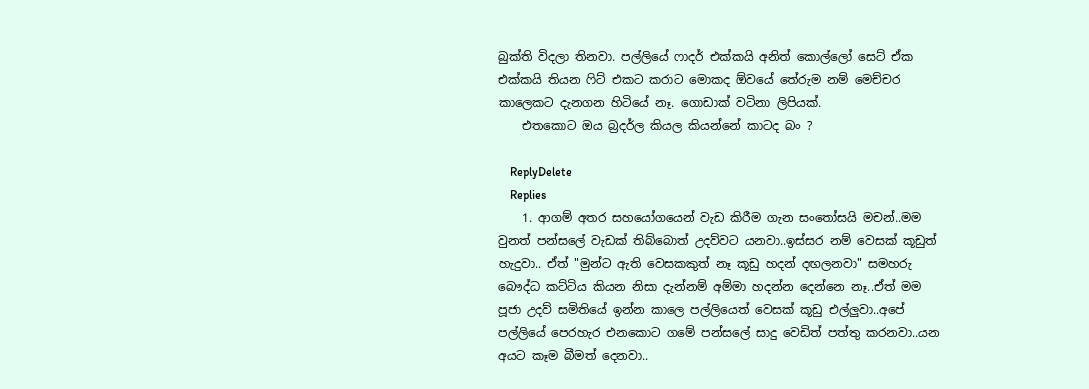බුක්ති විදලා තිනවා. පල්ලියේ ෆාදර් එක්කයි අනිත් කොල්ලෝ සෙට් ඒක එක්කයි තියන ෆිට් එකට කරාට මොකද ඕවයේ තේරුම නම් මෙච්චර කාලෙකට දැනගන හිටියේ නෑ. ගොඩාක් වටිනා ලිපියක්.
    එතකොට ඔය බ්‍රදර්ල කියල කියන්නේ කාටද බං ?

    ReplyDelete
    Replies
    1. ආගම් අතර සහයෝගයෙන් වැඩ කිරීම ගැන සංතෝසයි මචන්..මම වුනත් පන්සලේ වැඩක් තිබ්බොත් උදව්වට යනවා..ඉස්සර නම් වෙසක් කූඩුත් හැදුවා.. ඒත් "මුන්ට ඇති වෙසකකුත් නෑ කූඩු හදන් දඟලනවා" සමහරු බෞද්ධ කට්ටිය කියන නිසා දැන්නම් අම්මා හදන්න දෙන්නෙ නෑ..ඒත් මම පූජා උදව් සමිතියේ ඉන්න කාලෙ පල්ලියෙත් වෙසක් කූඩු එල්ලුවා..අපේ පල්ලියේ පෙරහැර එනකොට ගමේ පන්සලේ සාදු වෙඩිත් පත්තු කරනවා..යන අයට කෑම බීමත් දෙනවා..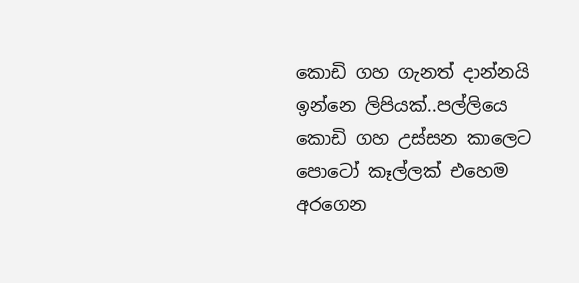කොඩි ගහ ගැනත් දාන්නයි ඉන්නෙ ලිපියක්..පල්ලියෙ කොඩි ගහ උස්සන කාලෙට පොටෝ කෑල්ලක් එහෙම අරගෙන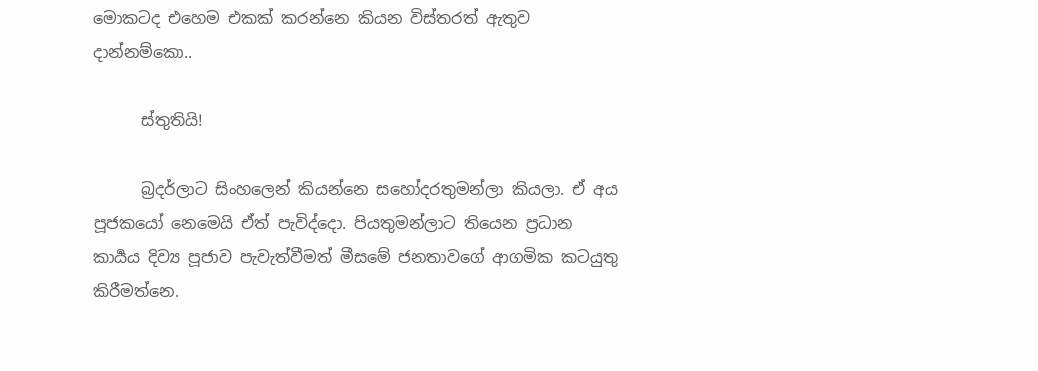මොකටද එහෙම එකක් කරන්නෙ කියන විස්තරත් ඇතුව දාන්නම්කො..

      ස්තුතියි!

      බ්‍රදර්ලාට සිංහලෙන් කියන්නෙ සහෝදරතුමන්ලා කියලා. ඒ අය පූජකයෝ නෙමෙයි ඒත් පැවිද්දො. පියතුමන්ලාට තියෙන ප්‍රධාන කාර්‍යය දිව්‍ය පූජාව පැවැත්වීමත් මීසමේ ජනතාවගේ ආගමික කටයුතු කිරීමත්නෙ.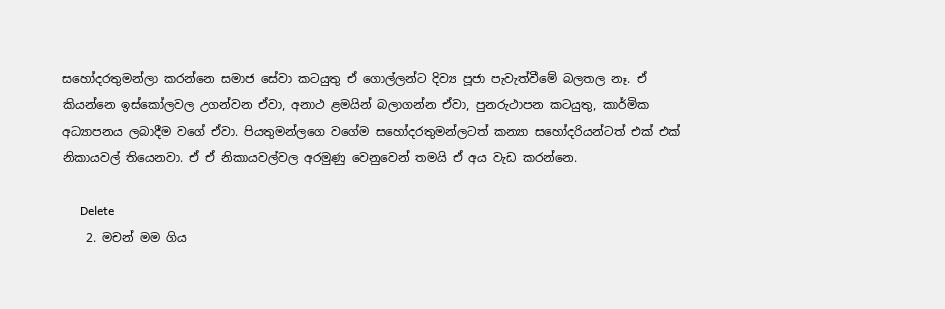සහෝදරතුමන්ලා කරන්නෙ සමාජ සේවා කටයුතු ඒ ගොල්ලන්ට දිව්‍ය පූජා පැවැත්වීමේ බලතල නෑ. ඒ කියන්නෙ ඉස්කෝලවල උගන්වන ඒවා, අනාථ ළමයින් බලාගන්න ඒවා, පුනරුථාපන කටයුතු, කාර්මික අධ්‍යාපනය ලබාදීම වගේ ඒවා. පියතුමන්ලගෙ වගේම සහෝදරතුමන්ලටත් කන්‍යා සහෝදරියන්ටත් එක් එක් නිකායවල් තියෙනවා. ඒ ඒ නිකායවල්වල අරමුණු වෙනුවෙන් තමයි ඒ අය වැඩ කරන්නෙ.

      Delete
    2. මචන් මම ගිය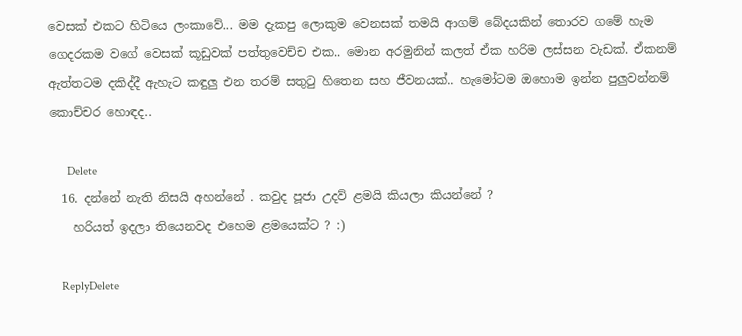වෙසක් එකට හිටියෙ ලංකාවේ... මම දැකපු ලොකුම වෙනසක් තමයි ආගම් බේදයකින් තොරව ගමේ හැම ගෙදරකම වගේ වෙසක් කූඩුවක් පත්තුවෙච්ච එක.. මොන අරමුනින් කලත් ඒක හරිම ලස්සන වැඩක්. ඒකනම් ඇත්තටම දකිද්දී ඇහැට කඳුලු එන තරම් සතුටු හිතෙන සහ ජීවනයක්.. හැමෝටම ඔහොම ඉන්න පුලුවන්නම් කොච්චර හොඳද..

      Delete
  16. දන්නේ නැති නිසයි අහන්නේ . කවුද පූජා උදව් ළමයි කියලා කියන්නේ ?
    හරියත් ඉදලා තියෙනවද එහෙම ළමයෙක්ට ? :)

    ReplyDelete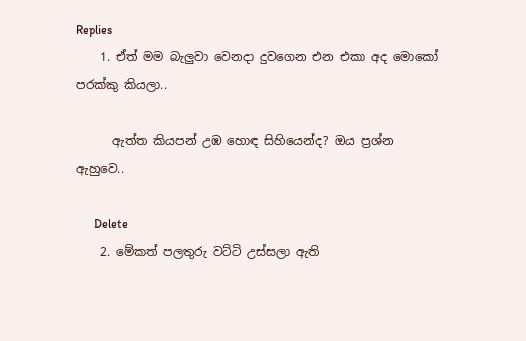Replies
    1. ඒත් මම බැලුවා වෙනදා දුවගෙන එන එකා අද මොකෝ පරක්කු කියලා..

      ඇත්ත කියපන් උඹ හොඳ සිහියෙන්ද? ඔය ප්‍රශ්න ඇහුවෙ..

      Delete
    2. මේකත් පලතුරු වට්ටි උස්සලා ඇති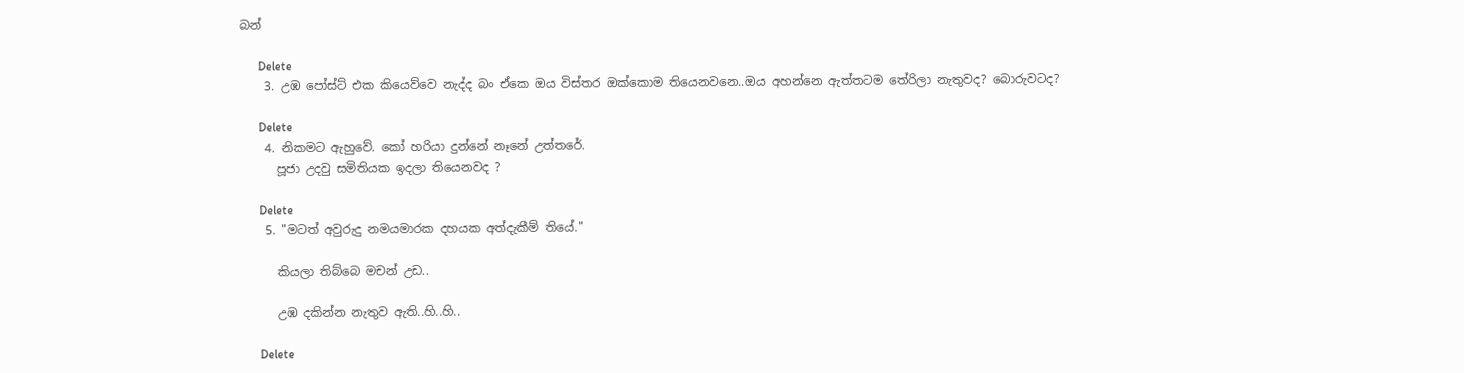බන්

      Delete
    3. උඹ පෝස්ට් එක කියෙව්වෙ නැද්ද බං ඒකෙ ඔය විස්තර ඔක්කොම තියෙනවනෙ..ඔය අහන්නෙ ඇත්තටම තේරිලා නැතුවද? බොරුවටද?

      Delete
    4. නිකමට ඇහුවේ. කෝ හරියා දුන්නේ නෑනේ උත්තරේ.
      පූජා උදවු සමිතියක ඉදලා තියෙනවද ?

      Delete
    5. "මටත් අවුරුදු නමයමාරක දහයක අත්දැකීම් තියේ."

      කියලා තිබ්බෙ මචන් උඩ..

      උඹ දකින්න නැතුව ඇති..හි..හි..

      Delete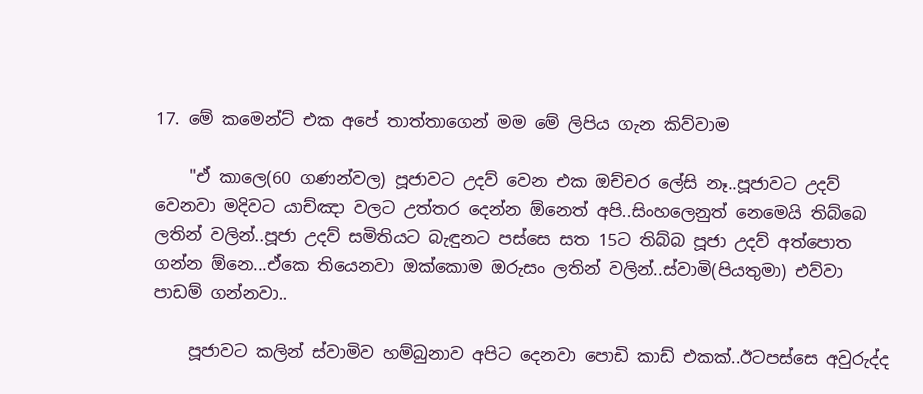17. මේ කමෙන්ට් එක අපේ තාත්තාගෙන් මම මේ ලිපිය ගැන කිව්වාම

    "ඒ කාලෙ(60 ගණන්වල) පූජාවට උදව් වෙන එක ඔච්චර ලේසි නෑ..පූජාවට උදව් වෙනවා මදිවට යාච්ඤා වලට උත්තර දෙන්න ඕනෙත් අපි..සිංහලෙනුත් නෙමෙයි තිබ්බෙ ලතින් වලින්..පූජා උදව් සමිතියට බැඳුනට පස්සෙ සත 15ට තිබ්බ පූජා උදව් අත්පොත ගන්න ඕනෙ...ඒකෙ තියෙනවා ඔක්කොම ඔරුසං ලතින් වලින්..ස්වාමි(පියතුමා) එව්වා පාඩම් ගන්නවා..

    පූජාවට කලින් ස්වාමිව හම්බුනාව අපිට දෙනවා පොඩි කාඩ් එකක්..ඊටපස්සෙ අවුරුද්ද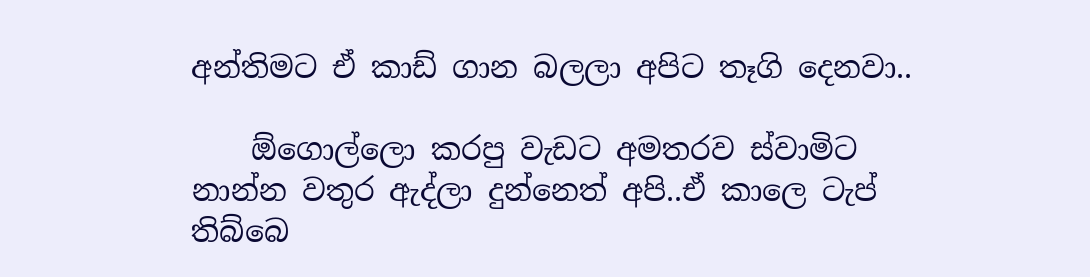අන්තිමට ඒ කාඩ් ගාන බලලා අපිට තෑගි දෙනවා..

    ඕගොල්ලො කරපු වැඩට අමතරව ස්වාමිට නාන්න වතුර ඇද්ලා දුන්නෙත් අපි..ඒ කාලෙ ටැප් තිබ්බෙ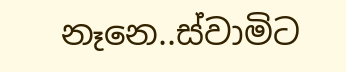නෑනෙ..ස්වාමිට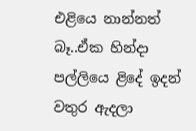එළියෙ නාන්නත් බෑ..ඒක හින්දා පල්ලියෙ ළිදේ ඉදන් වතුර ඇදලා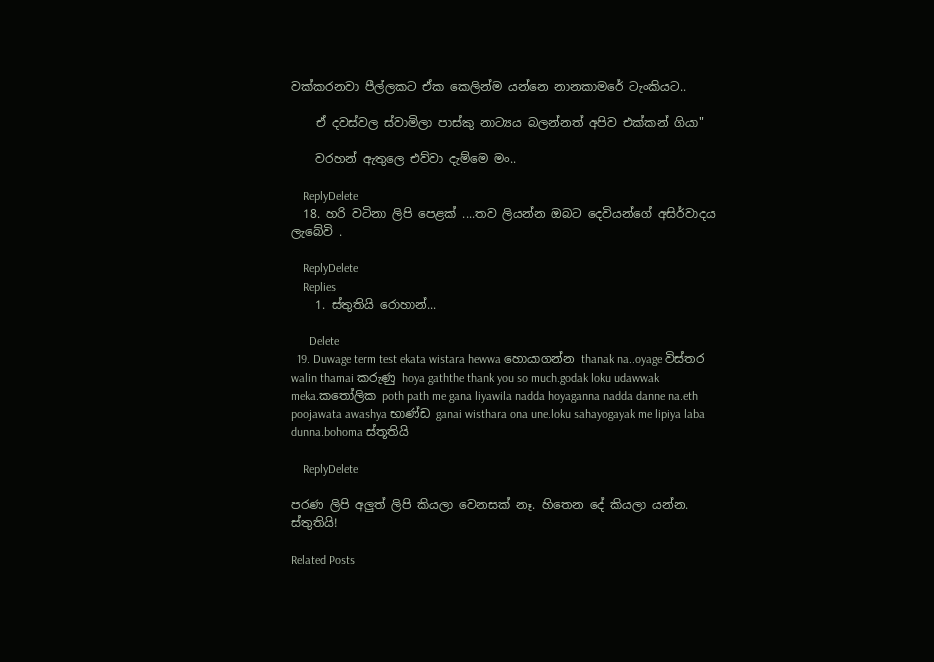වක්කරනවා පීල්ලකට ඒක කෙලින්ම යන්නෙ නානකාමරේ ටැංකියට..

    ඒ දවස්වල ස්වාමිලා පාස්කු නාට්‍යය බලන්නත් අපිව එක්කන් ගියා"

    වරහන් ඇතුලෙ එව්වා දැම්මෙ මං..

    ReplyDelete
  18. හරි වටිනා ලිපි පෙළක් ....තව ලියන්න ඔබට දෙවියන්ගේ අසිර්වාදය ලැබේවි .

    ReplyDelete
    Replies
    1. ස්තුතියි රොහාන්...

      Delete
  19. Duwage term test ekata wistara hewwa හොයාගන්න thanak na..oyage විස්තර walin thamai කරුණු hoya gaththe thank you so much.godak loku udawwak meka.කතෝලික poth path me gana liyawila nadda hoyaganna nadda danne na.eth poojawata awashya භාණ්ඩ ganai wisthara ona une.loku sahayogayak me lipiya laba dunna.bohoma ස්තූතියි

    ReplyDelete

පරණ ලිපි අලුත් ලිපි කියලා වෙනසක් නෑ. හිතෙන දේ කියලා යන්න. ස්තුතියි!

Related Posts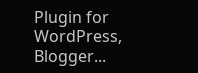Plugin for WordPress, Blogger...